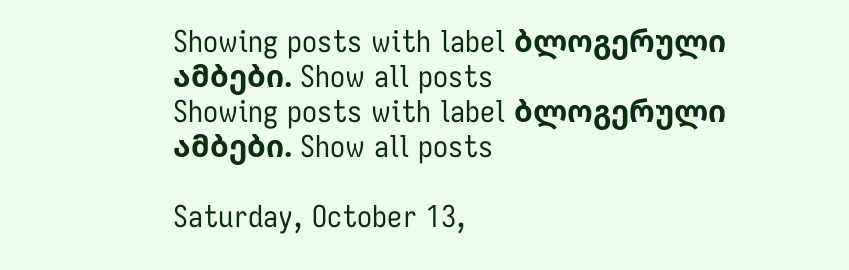Showing posts with label ბლოგერული ამბები. Show all posts
Showing posts with label ბლოგერული ამბები. Show all posts

Saturday, October 13,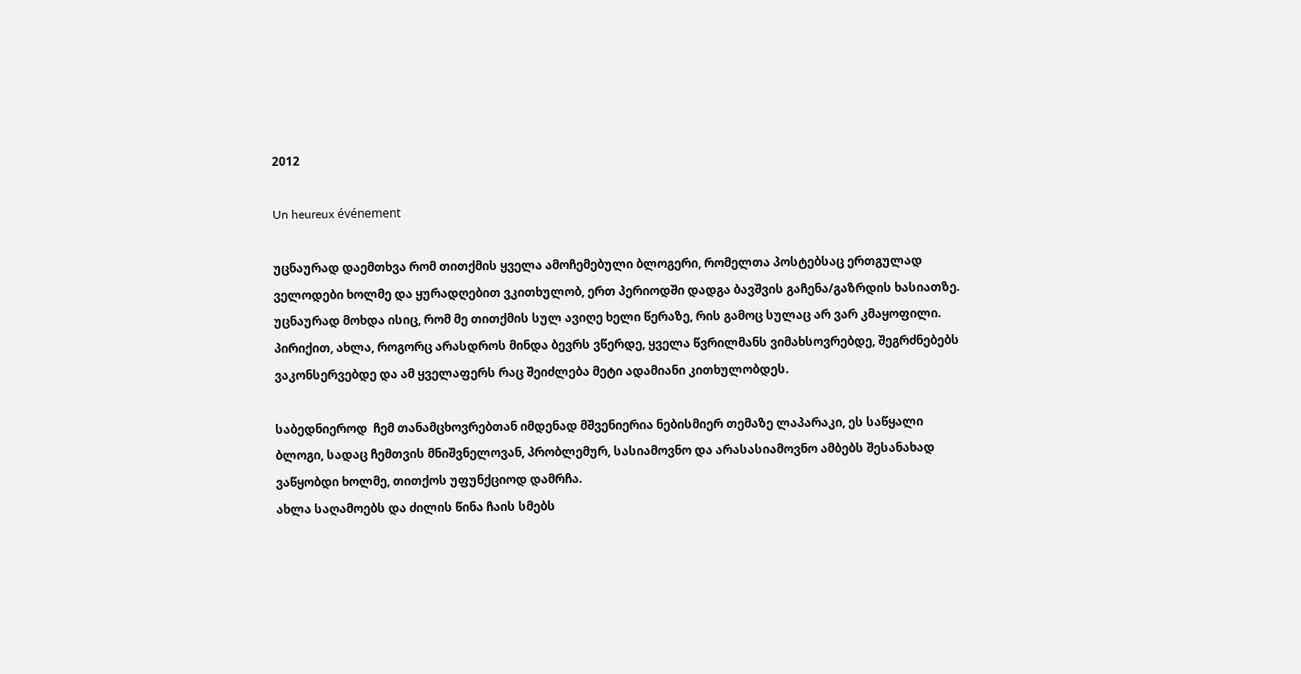2012

Un heureux événement

უცნაურად დაემთხვა რომ თითქმის ყველა ამოჩემებული ბლოგერი, რომელთა პოსტებსაც ერთგულად ველოდები ხოლმე და ყურადღებით ვკითხულობ, ერთ პერიოდში დადგა ბავშვის გაჩენა/გაზრდის ხასიათზე. უცნაურად მოხდა ისიც, რომ მე თითქმის სულ ავიღე ხელი წერაზე, რის გამოც სულაც არ ვარ კმაყოფილი. პირიქით, ახლა, როგორც არასდროს მინდა ბევრს ვწერდე, ყველა წვრილმანს ვიმახსოვრებდე, შეგრძნებებს ვაკონსერვებდე და ამ ყველაფერს რაც შეიძლება მეტი ადამიანი კითხულობდეს.

საბედნიეროდ  ჩემ თანამცხოვრებთან იმდენად მშვენიერია ნებისმიერ თემაზე ლაპარაკი, ეს საწყალი ბლოგი, სადაც ჩემთვის მნიშვნელოვან, პრობლემურ, სასიამოვნო და არასასიამოვნო ამბებს შესანახად ვაწყობდი ხოლმე, თითქოს უფუნქციოდ დამრჩა.
ახლა საღამოებს და ძილის წინა ჩაის სმებს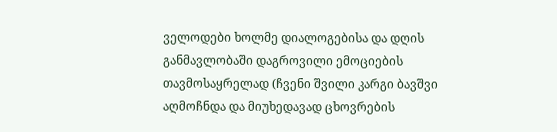ველოდები ხოლმე დიალოგებისა და დღის განმავლობაში დაგროვილი ემოციების თავმოსაყრელად (ჩვენი შვილი კარგი ბავშვი აღმოჩნდა და მიუხედავად ცხოვრების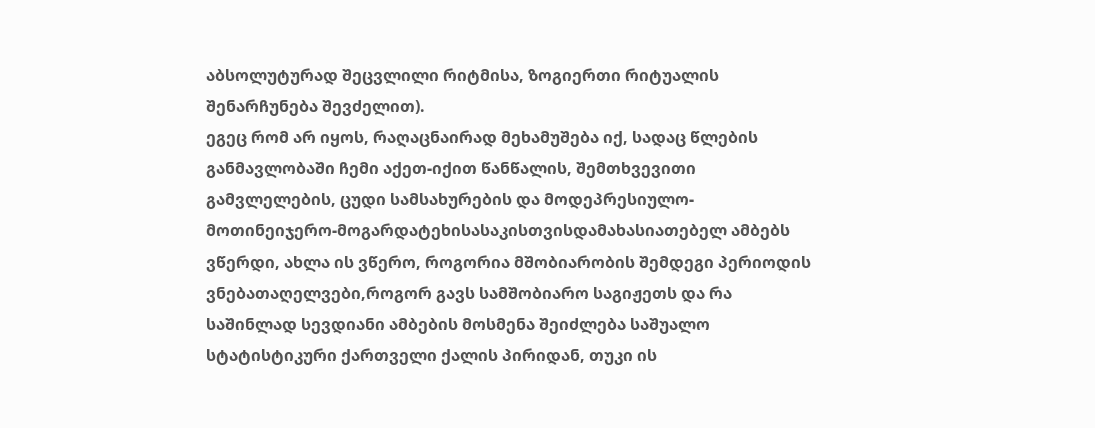აბსოლუტურად შეცვლილი რიტმისა, ზოგიერთი რიტუალის შენარჩუნება შევძელით).
ეგეც რომ არ იყოს, რაღაცნაირად მეხამუშება იქ, სადაც წლების განმავლობაში ჩემი აქეთ-იქით წანწალის, შემთხვევითი გამვლელების, ცუდი სამსახურების და მოდეპრესიულო-მოთინეიჯერო-მოგარდატეხისასაკისთვისდამახასიათებელ ამბებს ვწერდი, ახლა ის ვწერო, როგორია მშობიარობის შემდეგი პერიოდის ვნებათაღელვები,როგორ გავს სამშობიარო საგიჟეთს და რა საშინლად სევდიანი ამბების მოსმენა შეიძლება საშუალო სტატისტიკური ქართველი ქალის პირიდან, თუკი ის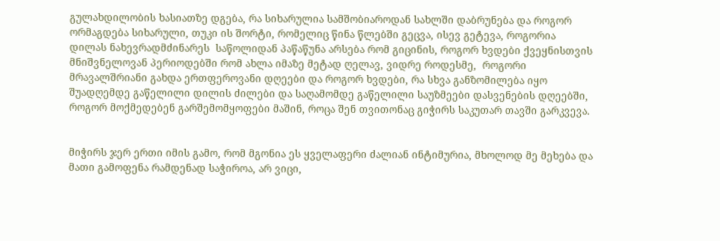გულახდილობის ხასიათზე დგება, რა სიხარულია სამშობიაროდან სახლში დაბრუნება და როგორ ორმაგდება სიხარული, თუკი ის შორტი, რომელიც წინა წლებში გეცვა, ისევ გეტევა, როგორია დილას ნახევრადმძინარეს  საწოლიდან პაწაწუნა არსება რომ გიცინის, როგორ ხვდები ქვეყნისთვის მნიშვნელოვან პერიოდებში რომ ახლა იმაზე მეტად ღელავ, ვიდრე როდესმე,  როგორი მრავალშრიანი გახდა ერთფეროვანი დღეები და როგორ ხვდები, რა სხვა განზომილება იყო შუადღემდე გაწელილი დილის ძილები და საღამომდე გაწელილი საუზმეები დასვენების დღეებში, როგორ მოქმედებენ გარშემომყოფები მაშინ, როცა შენ თვითონაც გიჭირს საკუთარ თავში გარკვევა.


მიჭირს ჯერ ერთი იმის გამო, რომ მგონია ეს ყველაფერი ძალიან ინტიმურია, მხოლოდ მე მეხება და მათი გამოფენა რამდენად საჭიროა, არ ვიცი,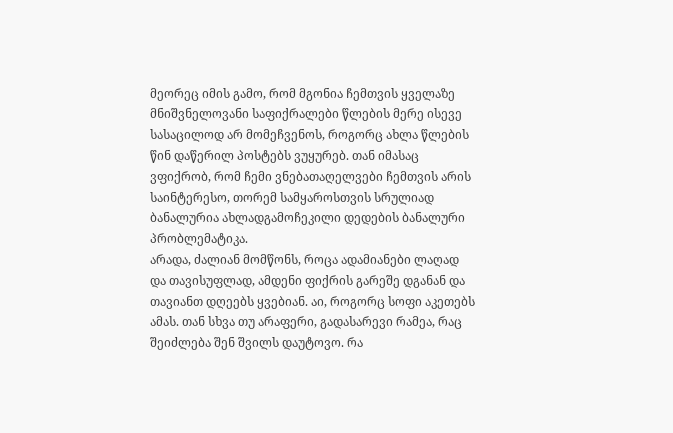მეორეც იმის გამო, რომ მგონია ჩემთვის ყველაზე მნიშვნელოვანი საფიქრალები წლების მერე ისევე სასაცილოდ არ მომეჩვენოს, როგორც ახლა წლების წინ დაწერილ პოსტებს ვუყურებ. თან იმასაც ვფიქრობ, რომ ჩემი ვნებათაღელვები ჩემთვის არის საინტერესო, თორემ სამყაროსთვის სრულიად ბანალურია ახლადგამოჩეკილი დედების ბანალური პრობლემატიკა.
არადა, ძალიან მომწონს, როცა ადამიანები ლაღად და თავისუფლად, ამდენი ფიქრის გარეშე დგანან და თავიანთ დღეებს ყვებიან. აი, როგორც სოფი აკეთებს ამას. თან სხვა თუ არაფერი, გადასარევი რამეა, რაც შეიძლება შენ შვილს დაუტოვო. რა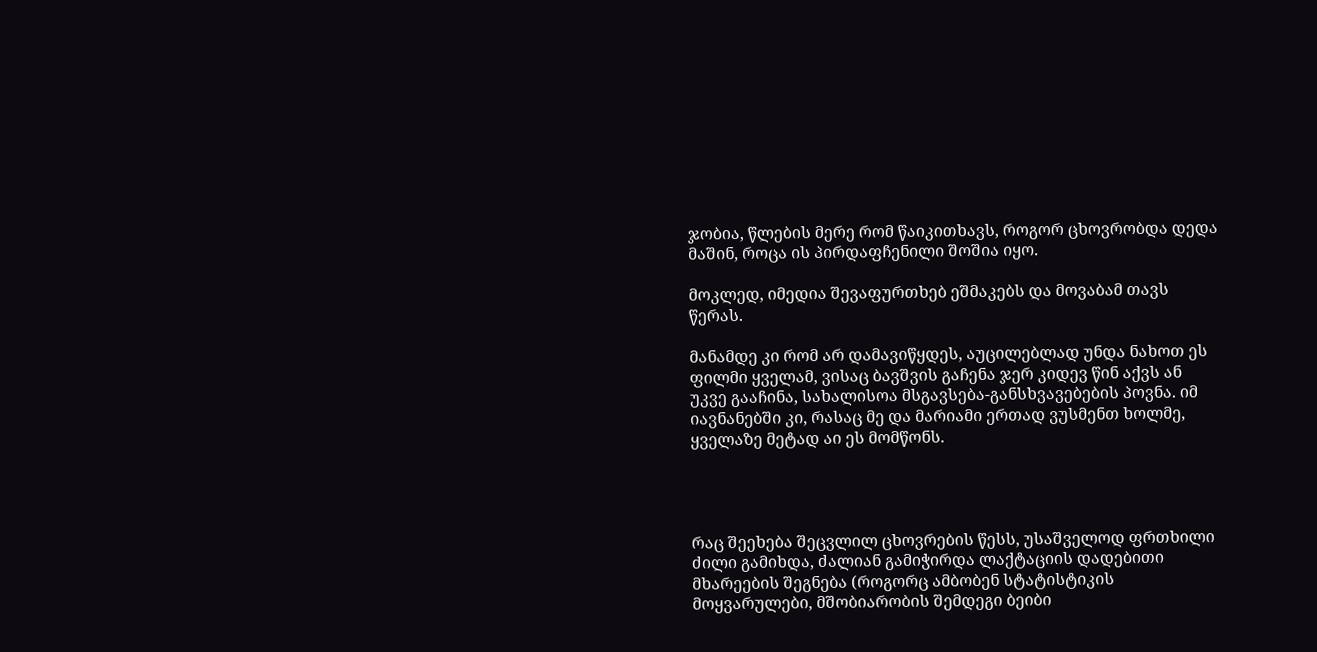ჯობია, წლების მერე რომ წაიკითხავს, როგორ ცხოვრობდა დედა მაშინ, როცა ის პირდაფჩენილი შოშია იყო.

მოკლედ, იმედია შევაფურთხებ ეშმაკებს და მოვაბამ თავს წერას.

მანამდე კი რომ არ დამავიწყდეს, აუცილებლად უნდა ნახოთ ეს ფილმი ყველამ, ვისაც ბავშვის გაჩენა ჯერ კიდევ წინ აქვს ან უკვე გააჩინა, სახალისოა მსგავსება-განსხვავებების პოვნა. იმ იავნანებში კი, რასაც მე და მარიამი ერთად ვუსმენთ ხოლმე, ყველაზე მეტად აი ეს მომწონს.




რაც შეეხება შეცვლილ ცხოვრების წესს, უსაშველოდ ფრთხილი ძილი გამიხდა, ძალიან გამიჭირდა ლაქტაციის დადებითი მხარეების შეგნება (როგორც ამბობენ სტატისტიკის მოყვარულები, მშობიარობის შემდეგი ბეიბი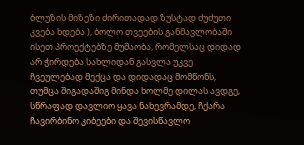ბლუზის მიზეზი ძირითადად ზუსტად ძუძუთი კვება ხდება ), ბოლო თვეების განმავლობაში ისეთ პროექტებზე მუშაობა, რომელსაც დიდად არ ჭირდება სახლიდან გასვლა უკვე ჩვეულებად მექცა და დიდადაც მომწონს, თუმცა შიგადაშიგ მინდა ხოლმე დილას ავდგე, სწრაფად დავლიო ყავა ნახევრამდე, ჩქარა ჩავირბინო კიბეები და შევისწავლო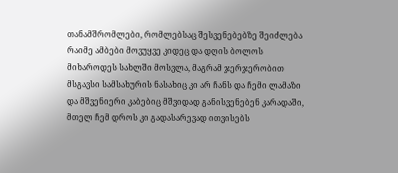თანამშრომლები, რომლებსაც შესვენებებზე შეიძლება რაიმე ამბები მოვუყვე კიდეც და დღის ბოლოს მიხაროდეს სახლში მოსვლა, მაგრამ ჯერჯერობით მსგავსი სამსახურის ნასახიც კი არ ჩანს და ჩემი ლამაზი და მშვენიერი კაბებიც მშვიდად განისვენებენ კარადაში, მთელ ჩემ დროს კი გადასარევად ითვისებს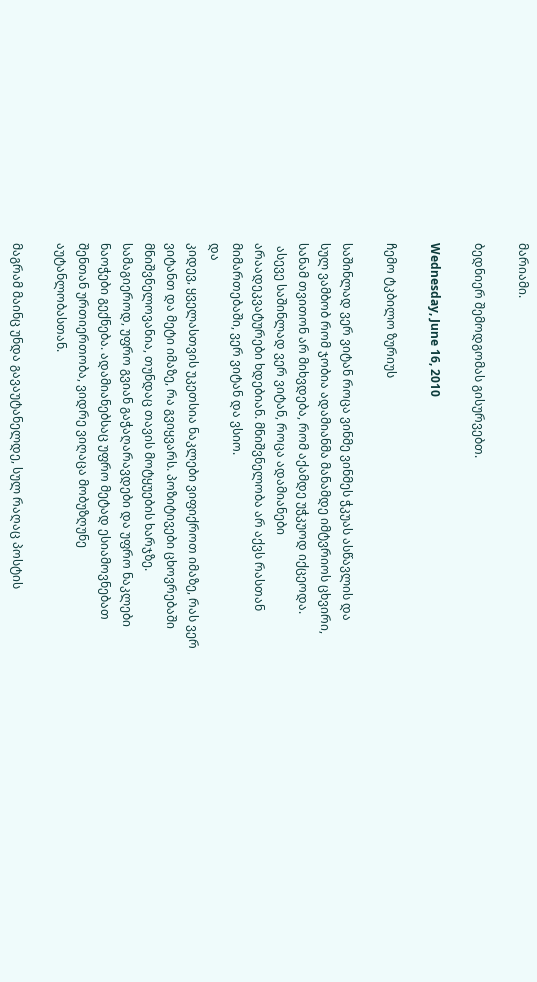მარიამი.

ბედნიერ შემოდგომას გისურვებთ.

Wednesday, June 16, 2010

ჩემო ტკბილო ზურიუს

საშინლად ვერ ვიტან როცა ვინმე ვინმეს ჭკუას ასწავლის და სულ ვამბობ რომ ჯობია ადამიანმა მანამდე იმტვრიოს ცხვირი, სანამ თვითონ არ მიხვდება, რომ აქამდე უჭკუოდ იქცეოდა.
 ასევე საშინლად ვერ ვიტან, როცა ადამიანები არაადეკვატურები ხდებიან. მნიშვნელობა არ აქვს რასთან მიმართებაში, ვერ ვიტან და ვსიო.
და
კიდევ, ყველასთვის უკეთსია ნაკლები ვიფიქროთ იმაზე, რას ვერ ვიტანთ და მეტი იმაზე, რა გვიყვარს. პოზიტივები ცხოვრებაში მნიშვნელოვანია, თუნდაც თავის მოტყუების ხარჯზე. სამაგიეროდ, უფრო გვიან გაჭაღარავდები და უფრო ნაკლები ნაოჭები გექნება. ადამიანებსაც უფრო მეტად ესიამოვნებათ შენთან ურთიერთობა, ვიდრე ვიღაცა მობუზღუნე აუტანლობასთან.

მაგრამ მაინც უნდა გავაუტანელდე, სულ რაღაც პოსტის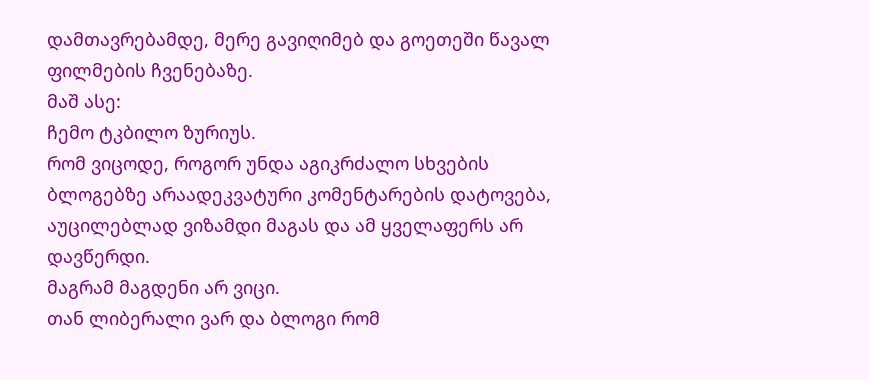დამთავრებამდე, მერე გავიღიმებ და გოეთეში წავალ ფილმების ჩვენებაზე.
მაშ ასე:
ჩემო ტკბილო ზურიუს.
რომ ვიცოდე, როგორ უნდა აგიკრძალო სხვების ბლოგებზე არაადეკვატური კომენტარების დატოვება, აუცილებლად ვიზამდი მაგას და ამ ყველაფერს არ დავწერდი.
მაგრამ მაგდენი არ ვიცი.
თან ლიბერალი ვარ და ბლოგი რომ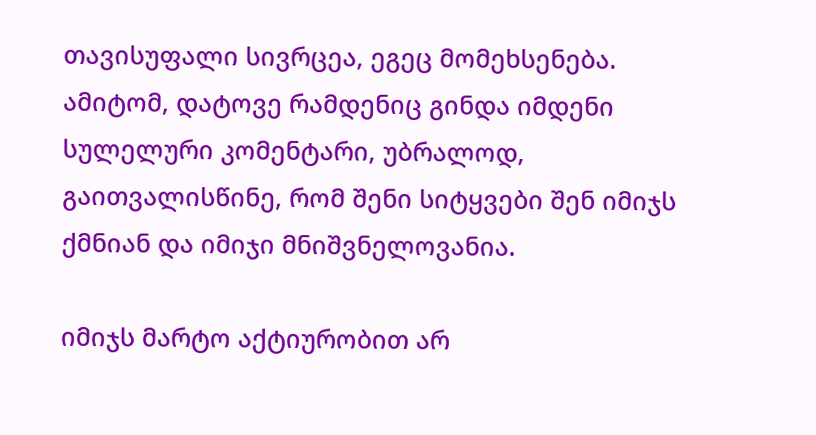თავისუფალი სივრცეა, ეგეც მომეხსენება.
ამიტომ, დატოვე რამდენიც გინდა იმდენი სულელური კომენტარი, უბრალოდ, გაითვალისწინე, რომ შენი სიტყვები შენ იმიჯს ქმნიან და იმიჯი მნიშვნელოვანია.

იმიჯს მარტო აქტიურობით არ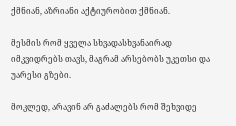ქმნიან, აზრიანი აქტიურობით ქმნიან.

მესმის რომ ყველა სხვადასხვანაირად იმკვიდრებს თავს, მაგრამ არსებობს უკეთსი და უარესი გზები.

მოკლედ, არავინ არ გაძალებს რომ შეხვიდე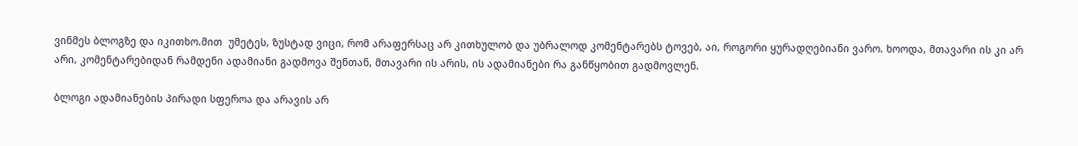ვინმეს ბლოგზე და იკითხო.მით  უმეტეს, ზუსტად ვიცი, რომ არაფერსაც არ კითხულობ და უბრალოდ კომენტარებს ტოვებ, აი, როგორი ყურადღებიანი ვარო. ხოოდა, მთავარი ის კი არ არი, კომენტარებიდან რამდენი ადამიანი გადმოვა შენთან, მთავარი ის არის, ის ადამიანები რა განწყობით გადმოვლენ.

ბლოგი ადამიანების პირადი სფეროა და არავის არ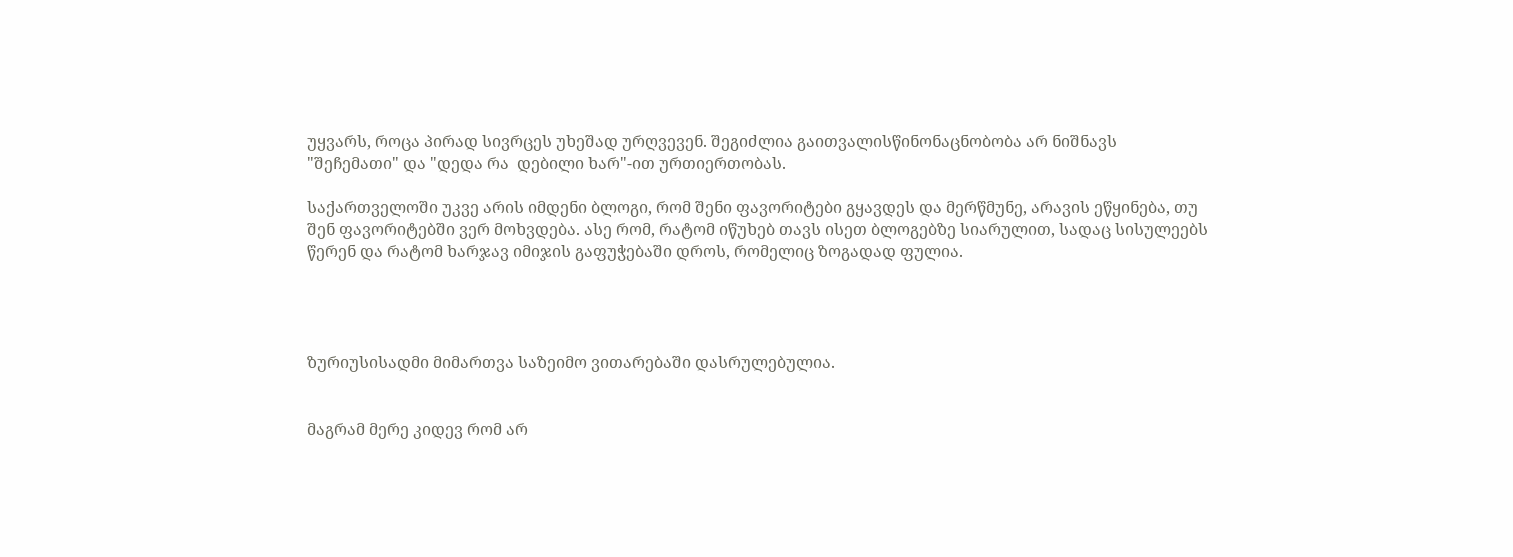უყვარს, როცა პირად სივრცეს უხეშად ურღვევენ. შეგიძლია გაითვალისწინონაცნობობა არ ნიშნავს "შეჩემათი" და "დედა რა  დებილი ხარ"-ით ურთიერთობას.

საქართველოში უკვე არის იმდენი ბლოგი, რომ შენი ფავორიტები გყავდეს და მერწმუნე, არავის ეწყინება, თუ შენ ფავორიტებში ვერ მოხვდება. ასე რომ, რატომ იწუხებ თავს ისეთ ბლოგებზე სიარულით, სადაც სისულეებს წერენ და რატომ ხარჯავ იმიჯის გაფუჭებაში დროს, რომელიც ზოგადად ფულია.




ზურიუსისადმი მიმართვა საზეიმო ვითარებაში დასრულებულია.


მაგრამ მერე კიდევ რომ არ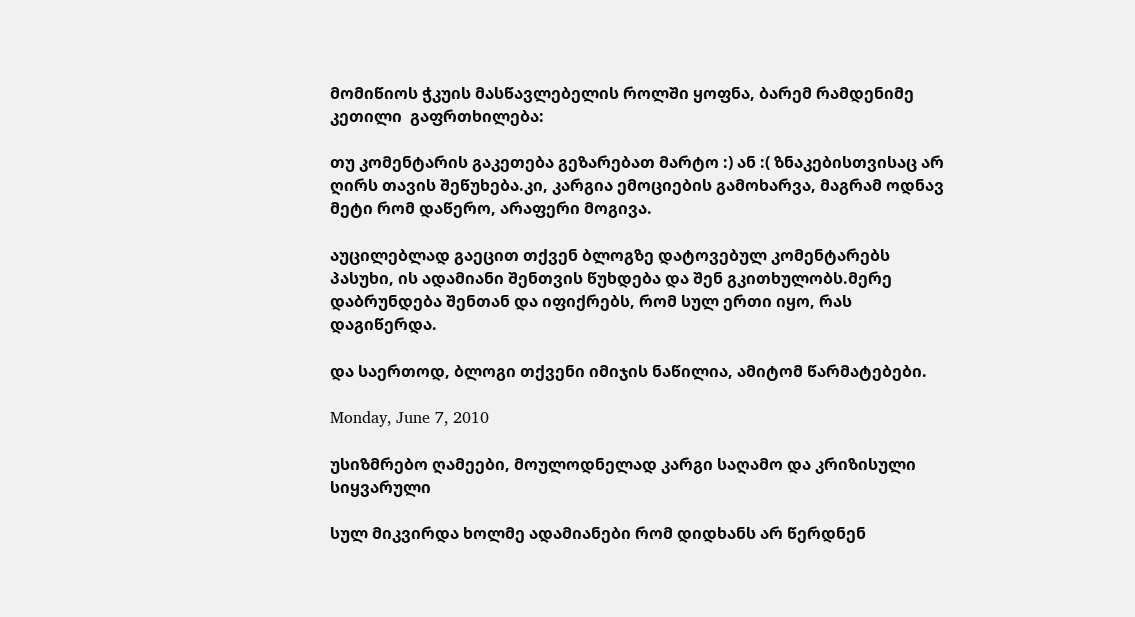მომიწიოს ჭკუის მასწავლებელის როლში ყოფნა, ბარემ რამდენიმე კეთილი  გაფრთხილება:

თუ კომენტარის გაკეთება გეზარებათ მარტო :) ან :( ზნაკებისთვისაც არ ღირს თავის შეწუხება.კი, კარგია ემოციების გამოხარვა, მაგრამ ოდნავ მეტი რომ დაწერო, არაფერი მოგივა.

აუცილებლად გაეცით თქვენ ბლოგზე დატოვებულ კომენტარებს პასუხი, ის ადამიანი შენთვის წუხდება და შენ გკითხულობს.მერე დაბრუნდება შენთან და იფიქრებს, რომ სულ ერთი იყო, რას დაგიწერდა.

და საერთოდ, ბლოგი თქვენი იმიჯის ნაწილია, ამიტომ წარმატებები.

Monday, June 7, 2010

უსიზმრებო ღამეები, მოულოდნელად კარგი საღამო და კრიზისული სიყვარული

სულ მიკვირდა ხოლმე ადამიანები რომ დიდხანს არ წერდნენ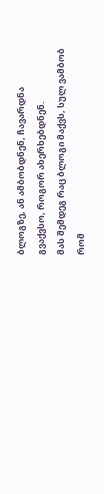ბლოგზე, ან ამბობდნენ, ჩავარდნა გვაქვსო, როგორ ახერხებდნენ.
მას შემდეგ რაც ბლოგი მაქვს, სულ ვამბობ რომ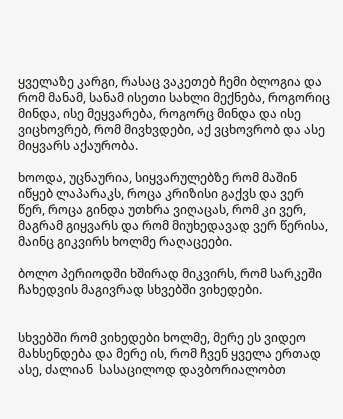ყველაზე კარგი, რასაც ვაკეთებ ჩემი ბლოგია და რომ მანამ, სანამ ისეთი სახლი მექნება, როგორიც მინდა, ისე მეყვარება, როგორც მინდა და ისე ვიცხოვრებ, რომ მივხვდები, აქ ვცხოვრობ და ასე მიყვარს აქაურობა.

ხოოდა, უცნაურია, სიყვარულებზე რომ მაშინ იწყებ ლაპარაკს, როცა კრიზისი გაქვს და ვერ წერ, როცა გინდა უთხრა ვიღაცას, რომ კი ვერ, მაგრამ გიყვარს და რომ მიუხედავად ვერ წერისა, მაინც გიკვირს ხოლმე რაღაცეები.

ბოლო პერიოდში ხშირად მიკვირს, რომ სარკეში ჩახედვის მაგივრად სხვებში ვიხედები.


სხვებში რომ ვიხედები ხოლმე, მერე ეს ვიდეო მახსენდება და მერე ის, რომ ჩვენ ყველა ერთად ასე, ძალიან  სასაცილოდ დავბორიალობთ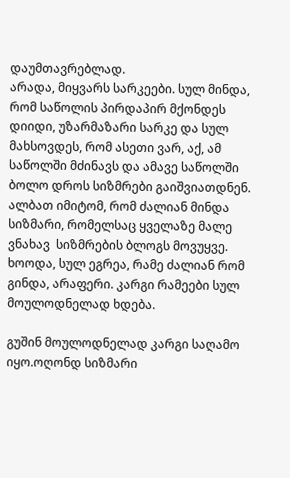დაუმთავრებლად.
არადა, მიყვარს სარკეები. სულ მინდა, რომ საწოლის პირდაპირ მქონდეს დიიდი, უზარმაზარი სარკე და სულ მახსოვდეს, რომ ასეთი ვარ, აქ, ამ საწოლში მძინავს და ამავე საწოლში ბოლო დროს სიზმრები გაიშვიათდნენ. ალბათ იმიტომ, რომ ძალიან მინდა  სიზმარი, რომელსაც ყველაზე მალე ვნახავ  სიზმრების ბლოგს მოვუყვე. ხოოდა, სულ ეგრეა, რამე ძალიან რომ გინდა, არაფერი. კარგი რამეები სულ მოულოდნელად ხდება.

გუშინ მოულოდნელად კარგი საღამო იყო.ოღონდ სიზმარი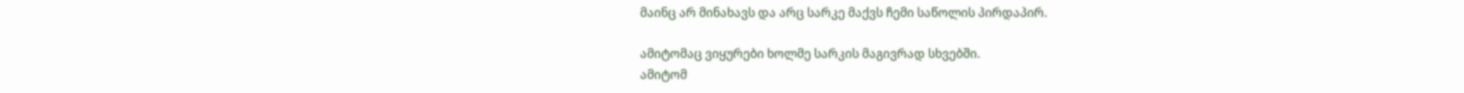მაინც არ მინახავს და არც სარკე მაქვს ჩემი საწოლის პირდაპირ.

ამიტომაც ვიყურები ხოლმე სარკის მაგივრად სხვებში.
ამიტომ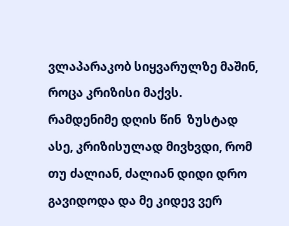ვლაპარაკობ სიყვარულზე მაშინ, როცა კრიზისი მაქვს.
რამდენიმე დღის წინ  ზუსტად ასე, კრიზისულად მივხვდი, რომ თუ ძალიან, ძალიან დიდი დრო გავიდოდა და მე კიდევ ვერ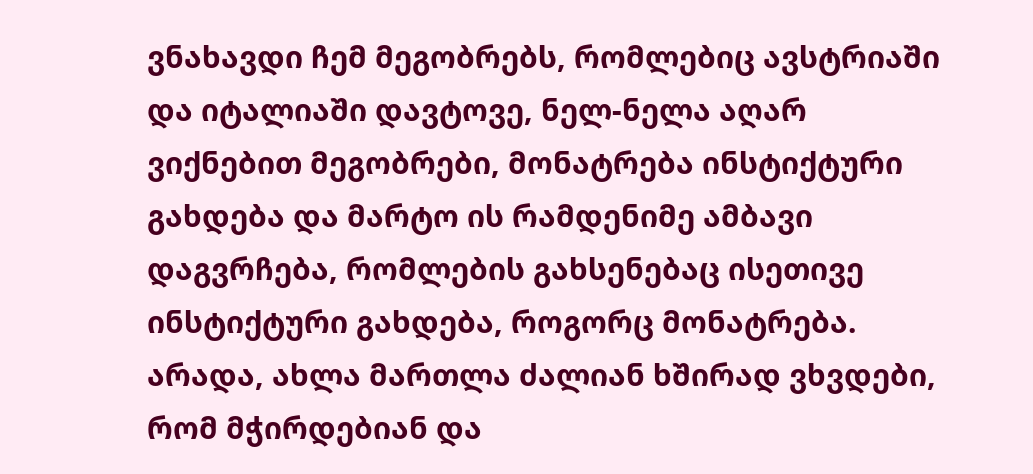ვნახავდი ჩემ მეგობრებს, რომლებიც ავსტრიაში და იტალიაში დავტოვე, ნელ-ნელა აღარ ვიქნებით მეგობრები, მონატრება ინსტიქტური გახდება და მარტო ის რამდენიმე ამბავი დაგვრჩება, რომლების გახსენებაც ისეთივე ინსტიქტური გახდება, როგორც მონატრება.
არადა, ახლა მართლა ძალიან ხშირად ვხვდები, რომ მჭირდებიან და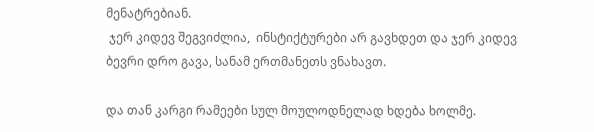მენატრებიან.
 ჯერ კიდევ შეგვიძლია,  ინსტიქტურები არ გავხდეთ და ჯერ კიდევ ბევრი დრო გავა, სანამ ერთმანეთს ვნახავთ.

და თან კარგი რამეები სულ მოულოდნელად ხდება ხოლმე.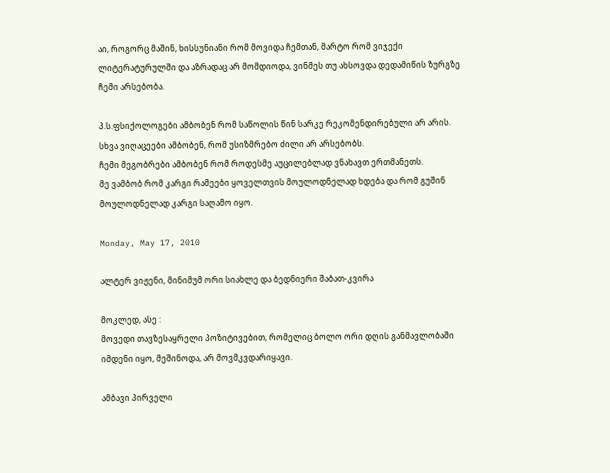აი, როგორც მაშინ, ხისსუნიანი რომ მოვიდა ჩემთან, მარტო რომ ვიჯექი ლიტერატურულში და აზრადაც არ მომდიოდა, ვინმეს თუ ახსოვდა დედამიწის ზურგზე ჩემი არსებობა.

პ.ს.ფსიქოლოგები ამბობენ რომ საწოლის წინ სარკე რეკომენდირებული არ არის.
სხვა ვიღაცეები ამბობენ, რომ უსიზმრებო ძილი არ არსებობს.
ჩემი მეგობრები ამბობენ რომ როდესმე აუცილებლად ვნახავთ ერთმანეთს.
მე ვამბობ რომ კარგი რამეები ყოველთვის მოულოდნელად ხდება და რომ გუშინ მოულოდნელად კარგი საღამო იყო.

Monday, May 17, 2010

ალტერ ვიჟენი, მინიმუმ ორი სიახლე და ბედნიერი შაბათ-კვირა

მოკლედ, ასე :
მოვედი თავზესაყრელი პოზიტივებით, რომელიც ბოლო ორი დღის განმავლობაში იმდენი იყო, მეშინოდა, არ მოვმკვდარიყავი.

ამბავი პირველი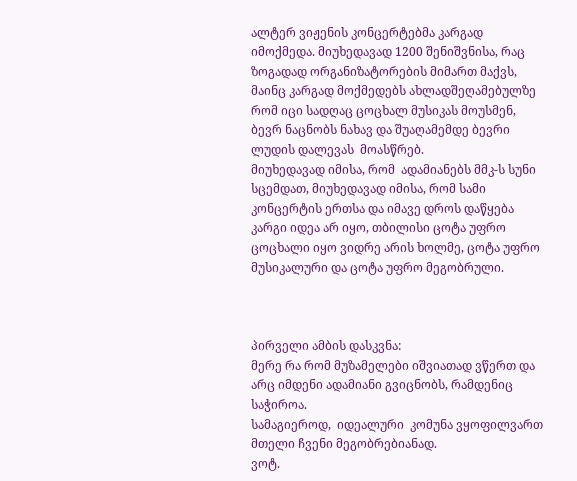ალტერ ვიჟენის კონცერტებმა კარგად იმოქმედა. მიუხედავად 1200 შენიშვნისა, რაც ზოგადად ორგანიზატორების მიმართ მაქვს, მაინც კარგად მოქმედებს ახლადშეღამებულზე რომ იცი სადღაც ცოცხალ მუსიკას მოუსმენ, ბევრ ნაცნობს ნახავ და შუაღამემდე ბევრი ლუდის დალევას  მოასწრებ.
მიუხედავად იმისა, რომ  ადამიანებს მმკ-ს სუნი სცემდათ, მიუხედავად იმისა, რომ სამი კონცერტის ერთსა და იმავე დროს დაწყება კარგი იდეა არ იყო, თბილისი ცოტა უფრო ცოცხალი იყო ვიდრე არის ხოლმე, ცოტა უფრო მუსიკალური და ცოტა უფრო მეგობრული.



პირველი ამბის დასკვნა:
მერე რა რომ მუზამელები იშვიათად ვწერთ და არც იმდენი ადამიანი გვიცნობს, რამდენიც საჭიროა.
სამაგიეროდ,  იდეალური  კომუნა ვყოფილვართ მთელი ჩვენი მეგობრებიანად.
ვოტ.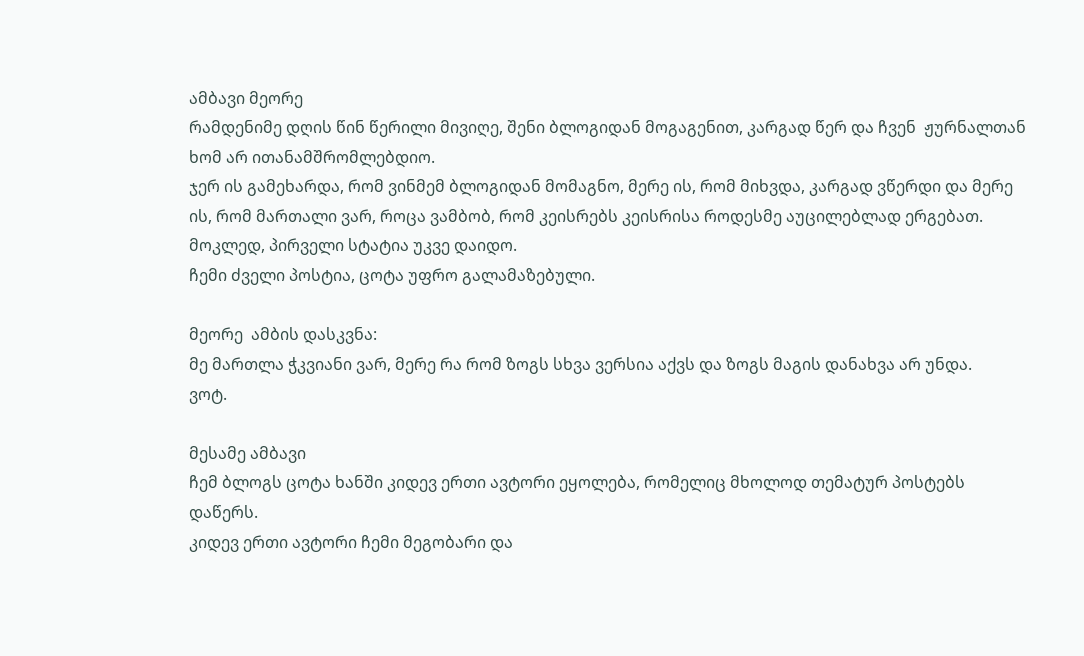ამბავი მეორე
რამდენიმე დღის წინ წერილი მივიღე, შენი ბლოგიდან მოგაგენით, კარგად წერ და ჩვენ  ჟურნალთან ხომ არ ითანამშრომლებდიო.
ჯერ ის გამეხარდა, რომ ვინმემ ბლოგიდან მომაგნო, მერე ის, რომ მიხვდა, კარგად ვწერდი და მერე ის, რომ მართალი ვარ, როცა ვამბობ, რომ კეისრებს კეისრისა როდესმე აუცილებლად ერგებათ.
მოკლედ, პირველი სტატია უკვე დაიდო.
ჩემი ძველი პოსტია, ცოტა უფრო გალამაზებული.

მეორე  ამბის დასკვნა:
მე მართლა ჭკვიანი ვარ, მერე რა რომ ზოგს სხვა ვერსია აქვს და ზოგს მაგის დანახვა არ უნდა.
ვოტ.

მესამე ამბავი
ჩემ ბლოგს ცოტა ხანში კიდევ ერთი ავტორი ეყოლება, რომელიც მხოლოდ თემატურ პოსტებს დაწერს.
კიდევ ერთი ავტორი ჩემი მეგობარი და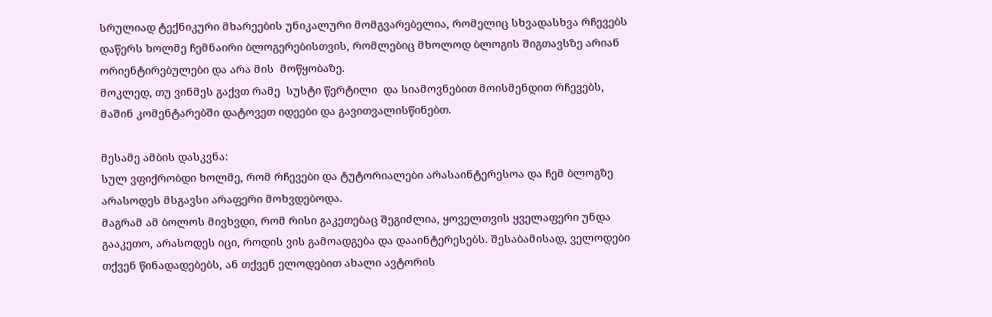სრულიად ტექნიკური მხარეების უნიკალური მომგვარებელია, რომელიც სხვადასხვა რჩევებს დაწერს ხოლმე ჩემნაირი ბლოგერებისთვის, რომლებიც მხოლოდ ბლოგის შიგთავსზე არიან ორიენტირებულები და არა მის  მოწყობაზე.
მოკლედ, თუ ვინმეს გაქვთ რამე  სუსტი წერტილი  და სიამოვნებით მოისმენდით რჩევებს, მაშინ კომენტარებში დატოვეთ იდეები და გავითვალისწინებთ.

მესამე ამბის დასკვნა:
სულ ვფიქრობდი ხოლმე, რომ რჩევები და ტუტორიალები არასაინტერესოა და ჩემ ბლოგზე არასოდეს მსგავსი არაფერი მოხვდებოდა.
მაგრამ ამ ბოლოს მივხვდი, რომ რისი გაკეთებაც შეგიძლია, ყოველთვის ყველაფერი უნდა გააკეთო, არასოდეს იცი, როდის ვის გამოადგება და დააინტერესებს. შესაბამისად, ველოდები თქვენ წინადადებებს, ან თქვენ ელოდებით ახალი ავტორის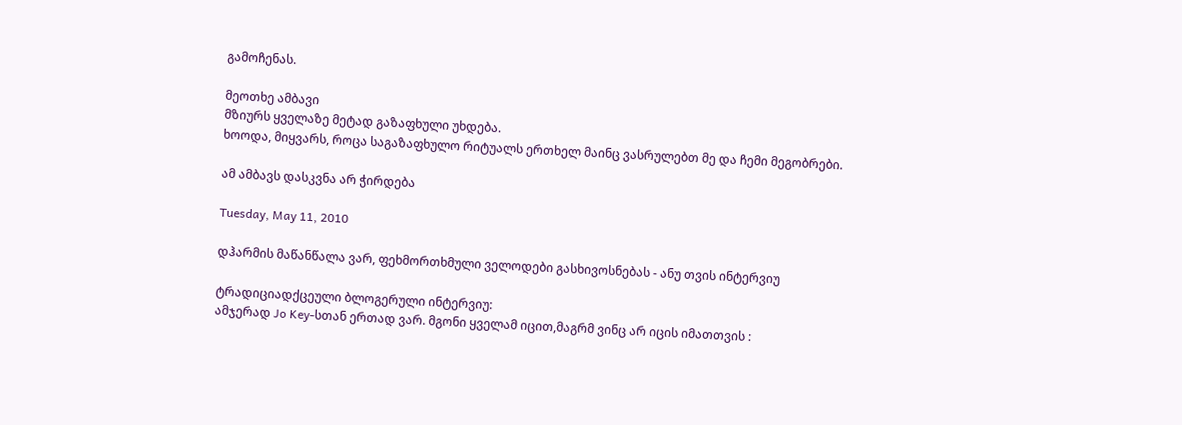გამოჩენას.

მეოთხე ამბავი
მზიურს ყველაზე მეტად გაზაფხული უხდება.
ხოოდა, მიყვარს, როცა საგაზაფხულო რიტუალს ერთხელ მაინც ვასრულებთ მე და ჩემი მეგობრები.

ამ ამბავს დასკვნა არ ჭირდება

Tuesday, May 11, 2010

დჰარმის მაწანწალა ვარ, ფეხმორთხმული ველოდები გასხივოსნებას - ანუ თვის ინტერვიუ

ტრადიციადქცეული ბლოგერული ინტერვიუ:
ამჯერად Jo Key-სთან ერთად ვარ. მგონი ყველამ იცით,მაგრმ ვინც არ იცის იმათთვის :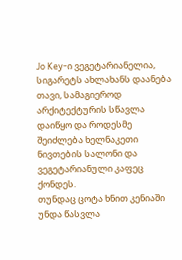Jo Key-ი ვეგეტარიანელია, სიგარეტს ახლახანს დაანება თავი, სამაგიეროდ არქიტექტურის სწავლა დაიწყო და როდესმე შეიძლება ხელნაკეთი ნივთების სალონი და ვეგეტარიანული კაფეც ქონდეს.
თუნდაც ცოტა ხნით კენიაში უნდა წასვლა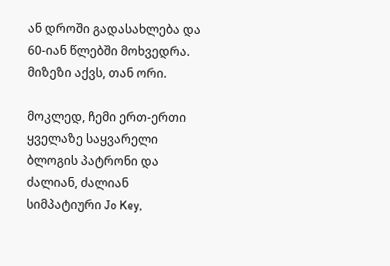ან დროში გადასახლება და 60-იან წლებში მოხვედრა. მიზეზი აქვს, თან ორი.

მოკლედ, ჩემი ერთ-ერთი ყველაზე საყვარელი ბლოგის პატრონი და ძალიან, ძალიან  სიმპატიური Jo Key,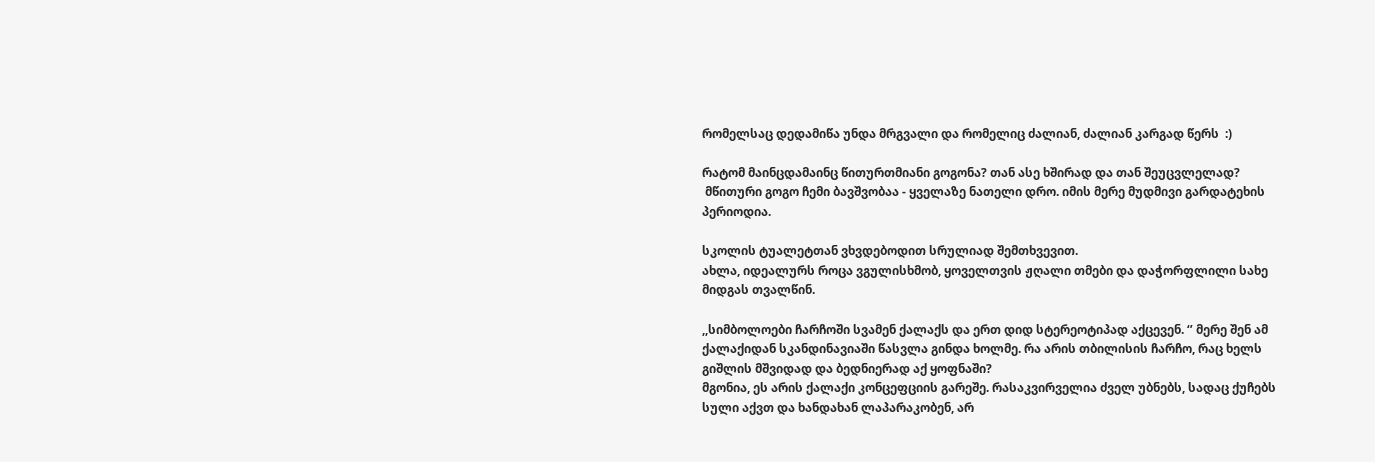რომელსაც დედამიწა უნდა მრგვალი და რომელიც ძალიან, ძალიან კარგად წერს  :)

რატომ მაინცდამაინც წითურთმიანი გოგონა? თან ასე ხშირად და თან შეუცვლელად?
 მწითური გოგო ჩემი ბავშვობაა - ყველაზე ნათელი დრო. იმის მერე მუდმივი გარდატეხის პერიოდია.

სკოლის ტუალეტთან ვხვდებოდით სრულიად შემთხვევით.
ახლა, იდეალურს როცა ვგულისხმობ, ყოველთვის ჟღალი თმები და დაჭორფლილი სახე მიდგას თვალწინ.

,,სიმბოლოები ჩარჩოში სვამენ ქალაქს და ერთ დიდ სტერეოტიპად აქცევენ. ‘’ მერე შენ ამ ქალაქიდან სკანდინავიაში წასვლა გინდა ხოლმე. რა არის თბილისის ჩარჩო, რაც ხელს გიშლის მშვიდად და ბედნიერად აქ ყოფნაში?
მგონია, ეს არის ქალაქი კონცეფციის გარეშე. რასაკვირველია ძველ უბნებს, სადაც ქუჩებს სული აქვთ და ხანდახან ლაპარაკობენ, არ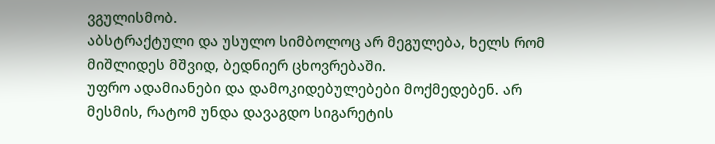ვგულისმობ.
აბსტრაქტული და უსულო სიმბოლოც არ მეგულება, ხელს რომ მიშლიდეს მშვიდ, ბედნიერ ცხოვრებაში.
უფრო ადამიანები და დამოკიდებულებები მოქმედებენ. არ მესმის, რატომ უნდა დავაგდო სიგარეტის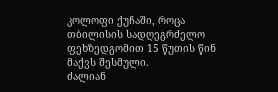კოლოფი ქუჩაში, როცა თბილისის სადღეგრძელო ფეხზედგომით 15 წუთის წინ მაქვს შესმული.
ძალიან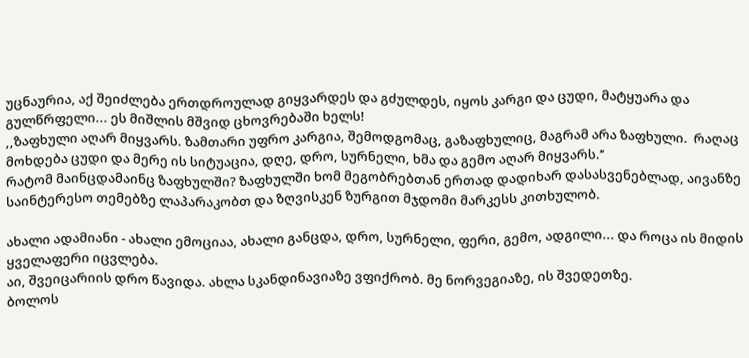უცნაურია, აქ შეიძლება ერთდროულად გიყვარდეს და გძულდეს, იყოს კარგი და ცუდი, მატყუარა და გულწრფელი... ეს მიშლის მშვიდ ცხოვრებაში ხელს!
,,ზაფხული აღარ მიყვარს. ზამთარი უფრო კარგია, შემოდგომაც, გაზაფხულიც, მაგრამ არა ზაფხული.  რაღაც მოხდება ცუდი და მერე ის სიტუაცია, დღე, დრო, სურნელი, ხმა და გემო აღარ მიყვარს.’’
რატომ მაინცდამაინც ზაფხულში? ზაფხულში ხომ მეგობრებთან ერთად დადიხარ დასასვენებლად, აივანზე საინტერესო თემებზე ლაპარაკობთ და ზღვისკენ ზურგით მჯდომი მარკესს კითხულობ.

ახალი ადამიანი - ახალი ემოციაა, ახალი განცდა, დრო, სურნელი, ფერი, გემო, ადგილი... და როცა ის მიდის ყველაფერი იცვლება.
აი, შვეიცარიის დრო წავიდა. ახლა სკანდინავიაზე ვფიქრობ. მე ნორვეგიაზე, ის შვედეთზე.
ბოლოს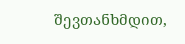შევთანხმდით,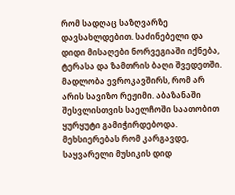რომ სადღაც საზღვარზე დავსახლდებით. საძინებელი და დიდი მისაღები ნორვეგიაში იქნება, ტერასა და ზამთრის ბაღი შვედეთში. მადლობა ევროკავშირს, რომ არ არის სავიზო რეჟიმი. აბაზანაში შესვლისთვის საელჩოში საათობით ყურყუტი გამიჭირდებოდა.
მეხსიერებას რომ კარგავდე, საყვარელი მუსიკის დიდ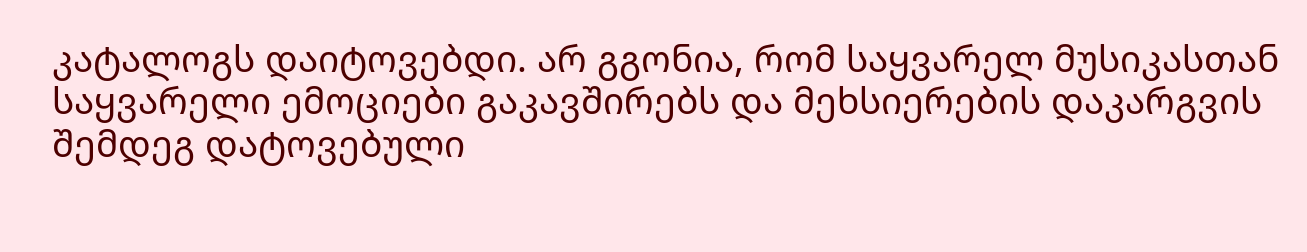კატალოგს დაიტოვებდი. არ გგონია, რომ საყვარელ მუსიკასთან საყვარელი ემოციები გაკავშირებს და მეხსიერების დაკარგვის შემდეგ დატოვებული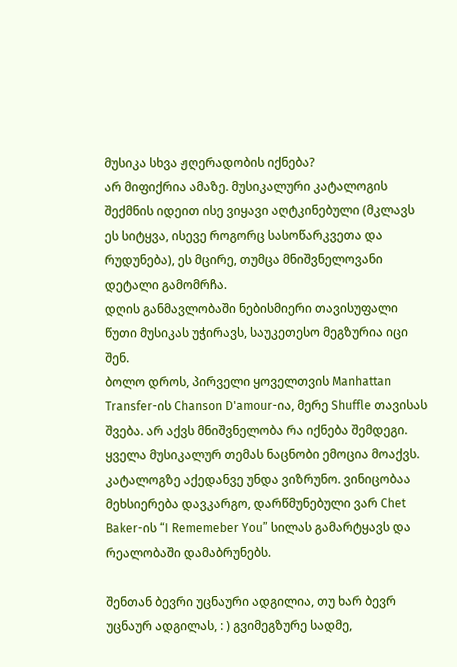მუსიკა სხვა ჟღერადობის იქნება?
არ მიფიქრია ამაზე. მუსიკალური კატალოგის შექმნის იდეით ისე ვიყავი აღტკინებული (მკლავს ეს სიტყვა, ისევე როგორც სასოწარკვეთა და რუდუნება), ეს მცირე, თუმცა მნიშვნელოვანი დეტალი გამომრჩა.
დღის განმავლობაში ნებისმიერი თავისუფალი წუთი მუსიკას უჭირავს, საუკეთესო მეგზურია იცი შენ.
ბოლო დროს, პირველი ყოველთვის Manhattan Transfer-ის Chanson D'amour-ია, მერე Shuffle თავისას შვება. არ აქვს მნიშვნელობა რა იქნება შემდეგი. ყველა მუსიკალურ თემას ნაცნობი ემოცია მოაქვს.
კატალოგზე აქედანვე უნდა ვიზრუნო. ვინიცობაა მეხსიერება დავკარგო, დარწმუნებული ვარ Chet Baker-ის “I Rememeber You” სილას გამარტყავს და რეალობაში დამაბრუნებს.

შენთან ბევრი უცნაური ადგილია, თუ ხარ ბევრ უცნაურ ადგილას, : ) გვიმეგზურე სადმე,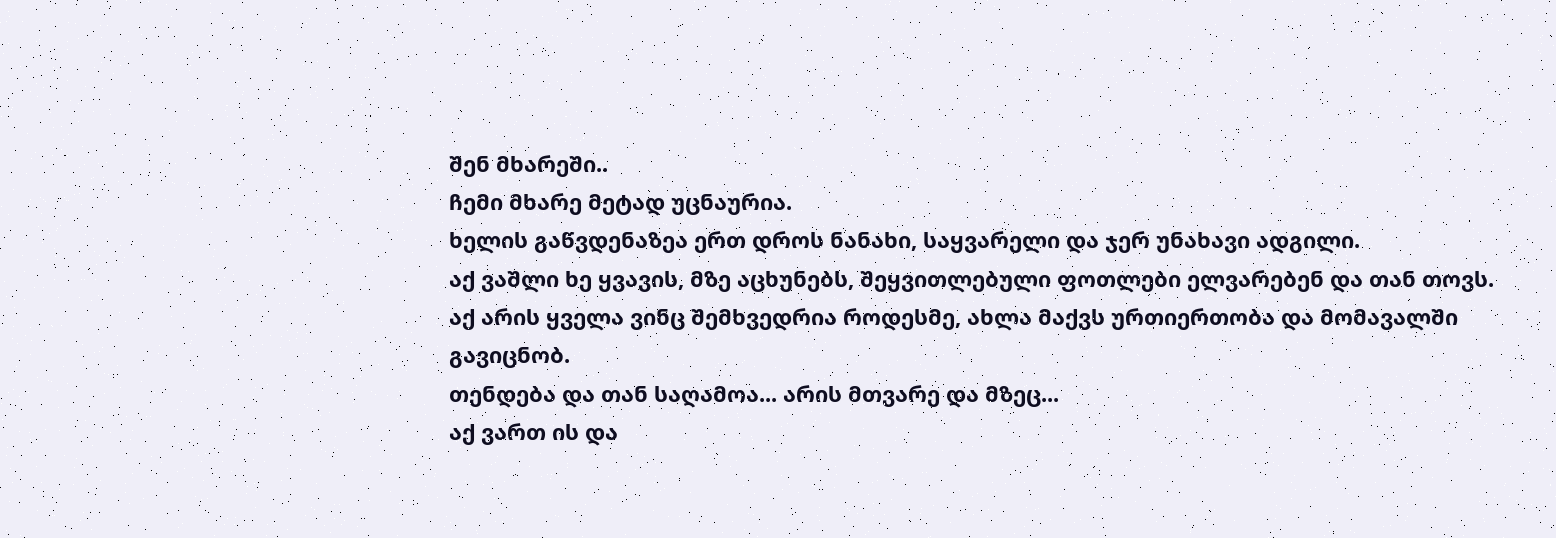შენ მხარეში..
ჩემი მხარე მეტად უცნაურია.
ხელის გაწვდენაზეა ერთ დროს ნანახი, საყვარელი და ჯერ უნახავი ადგილი.
აქ ვაშლი ხე ყვავის, მზე აცხუნებს, შეყვითლებული ფოთლები ელვარებენ და თან თოვს.
აქ არის ყველა ვინც შემხვედრია როდესმე, ახლა მაქვს ურთიერთობა და მომავალში გავიცნობ.
თენდება და თან საღამოა... არის მთვარე და მზეც...
აქ ვართ ის და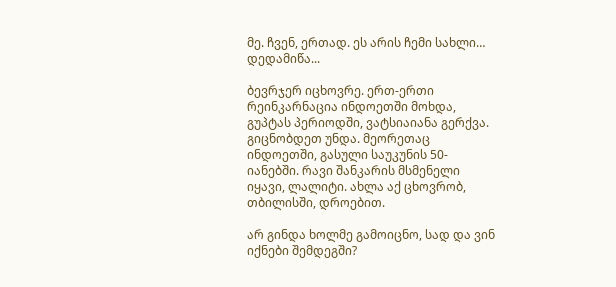მე. ჩვენ, ერთად. ეს არის ჩემი სახლი… დედამიწა...

ბევრჯერ იცხოვრე. ერთ-ერთი რეინკარნაცია ინდოეთში მოხდა, გუპტას პერიოდში, ვატსიაიანა გერქვა. გიცნობდეთ უნდა. მეორეთაც ინდოეთში, გასული საუკუნის 50-იანებში. რავი შანკარის მსმენელი იყავი, ლალიტი. ახლა აქ ცხოვრობ, თბილისში, დროებით.

არ გინდა ხოლმე გამოიცნო, სად და ვინ იქნები შემდეგში?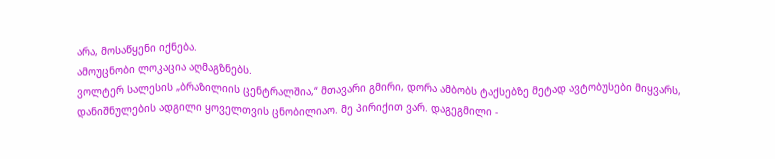არა, მოსაწყენი იქნება.
ამოუცნობი ლოკაცია აღმაგზნებს.
ვოლტერ სალესის „ბრაზილიის ცენტრალშია,“ მთავარი გმირი, დორა ამბობს ტაქსებზე მეტად ავტობუსები მიყვარს, დანიშნულების ადგილი ყოველთვის ცნობილიაო. მე პირიქით ვარ. დაგეგმილი -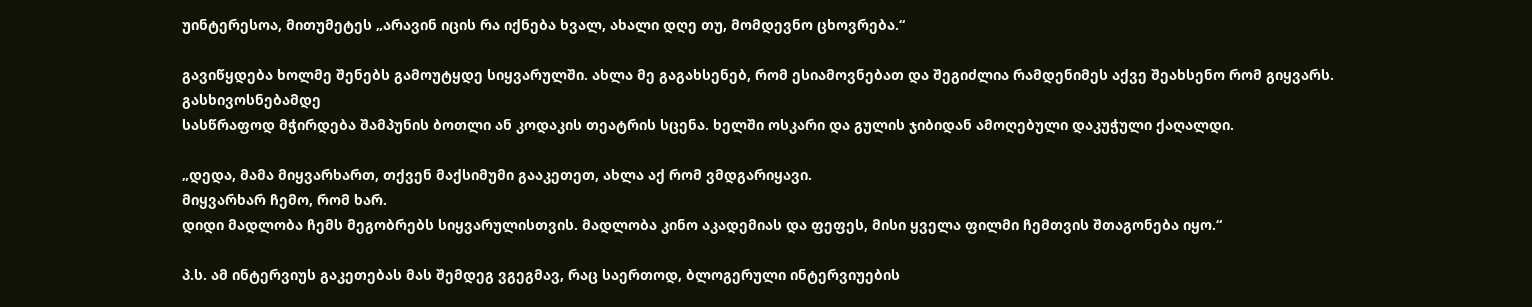უინტერესოა, მითუმეტეს „არავინ იცის რა იქნება ხვალ, ახალი დღე თუ, მომდევნო ცხოვრება.“

გავიწყდება ხოლმე შენებს გამოუტყდე სიყვარულში. ახლა მე გაგახსენებ, რომ ესიამოვნებათ და შეგიძლია რამდენიმეს აქვე შეახსენო რომ გიყვარს. გასხივოსნებამდე
სასწრაფოდ მჭირდება შამპუნის ბოთლი ან კოდაკის თეატრის სცენა. ხელში ოსკარი და გულის ჯიბიდან ამოღებული დაკუჭული ქაღალდი.

„დედა, მამა მიყვარხართ, თქვენ მაქსიმუმი გააკეთეთ, ახლა აქ რომ ვმდგარიყავი.
მიყვარხარ ჩემო, რომ ხარ.
დიდი მადლობა ჩემს მეგობრებს სიყვარულისთვის. მადლობა კინო აკადემიას და ფეფეს, მისი ყველა ფილმი ჩემთვის შთაგონება იყო.“

პ.ს. ამ ინტერვიუს გაკეთებას მას შემდეგ ვგეგმავ, რაც საერთოდ, ბლოგერული ინტერვიუების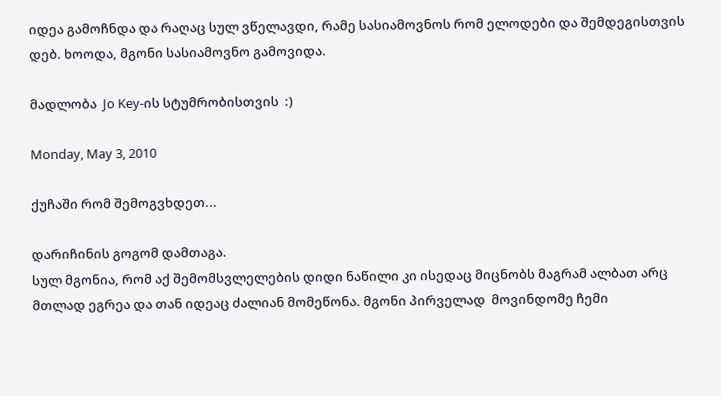იდეა გამოჩნდა და რაღაც სულ ვწელავდი, რამე სასიამოვნოს რომ ელოდები და შემდეგისთვის დებ. ხოოდა, მგონი სასიამოვნო გამოვიდა.

მადლობა  Jo Key-ის სტუმრობისთვის  :)

Monday, May 3, 2010

ქუჩაში რომ შემოგვხდეთ...

დარიჩინის გოგომ დამთაგა.
სულ მგონია, რომ აქ შემომსვლელების დიდი ნაწილი კი ისედაც მიცნობს მაგრამ ალბათ არც მთლად ეგრეა და თან იდეაც ძალიან მომეწონა. მგონი პირველად  მოვინდომე ჩემი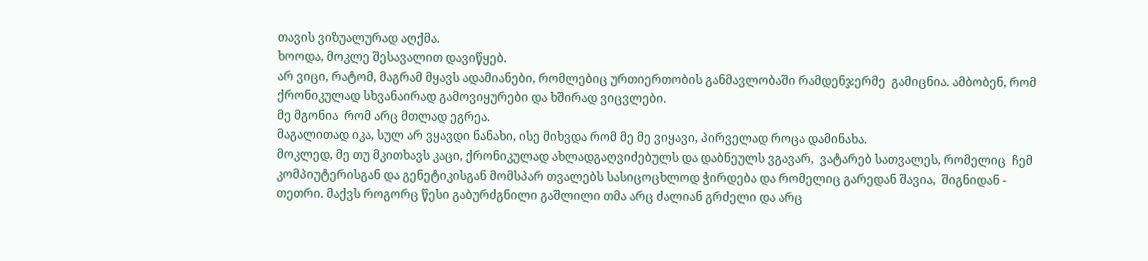თავის ვიზუალურად აღქმა.
ხოოდა, მოკლე შესავალით დავიწყებ.
არ ვიცი, რატომ, მაგრამ მყავს ადამიანები, რომლებიც ურთიერთობის განმავლობაში რამდენჯერმე  გამიცნია. ამბობენ, რომ ქრონიკულად სხვანაირად გამოვიყურები და ხშირად ვიცვლები.
მე მგონია  რომ არც მთლად ეგრეა.
მაგალითად იკა, სულ არ ვყავდი ნანახი, ისე მიხვდა რომ მე მე ვიყავი, პირველად როცა დამინახა.
მოკლედ, მე თუ მკითხავს კაცი, ქრონიკულად ახლადგაღვიძებულს და დაბნეულს ვგავარ,  ვატარებ სათვალეს, რომელიც  ჩემ კომპიუტერისგან და გენეტიკისგან მომსპარ თვალებს სასიცოცხლოდ ჭირდება და რომელიც გარედან შავია,  შიგნიდან - თეთრი. მაქვს როგორც წესი გაბურძგნილი გაშლილი თმა არც ძალიან გრძელი და არც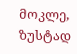მოკლე, ზუსტად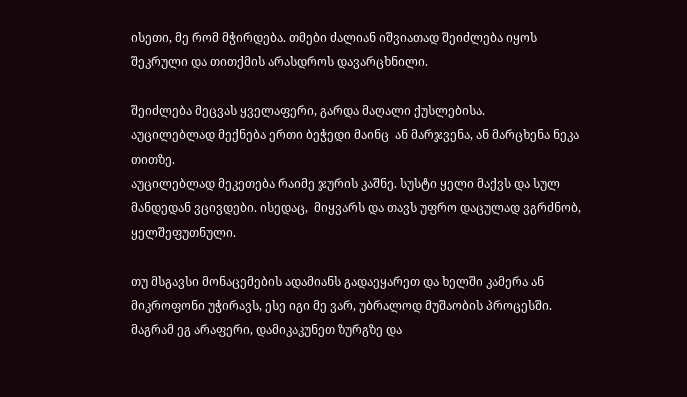ისეთი, მე რომ მჭირდება. თმები ძალიან იშვიათად შეიძლება იყოს  შეკრული და თითქმის არასდროს დავარცხნილი.

შეიძლება მეცვას ყველაფერი, გარდა მაღალი ქუსლებისა.
აუცილებლად მექნება ერთი ბეჭედი მაინც  ან მარჯვენა, ან მარცხენა ნეკა  თითზე.
აუცილებლად მეკეთება რაიმე ჯურის კაშნე. სუსტი ყელი მაქვს და სულ მანდედან ვცივდები. ისედაც,  მიყვარს და თავს უფრო დაცულად ვგრძნობ, ყელშეფუთნული.

თუ მსგავსი მონაცემების ადამიანს გადაეყარეთ და ხელში კამერა ან მიკროფონი უჭირავს, ესე იგი მე ვარ, უბრალოდ მუშაობის პროცესში. მაგრამ ეგ არაფერი, დამიკაკუნეთ ზურგზე და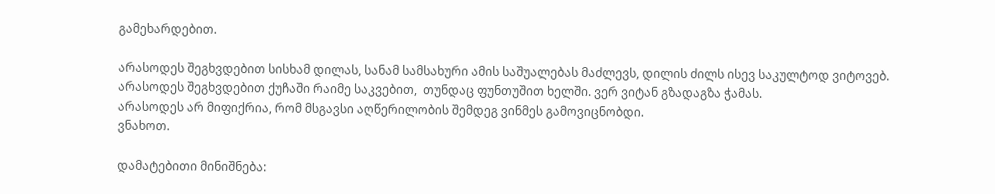გამეხარდებით.

არასოდეს შეგხვდებით სისხამ დილას, სანამ სამსახური ამის საშუალებას მაძლევს, დილის ძილს ისევ საკულტოდ ვიტოვებ.
არასოდეს შეგხვდებით ქუჩაში რაიმე საკვებით,  თუნდაც ფუნთუშით ხელში. ვერ ვიტან გზადაგზა ჭამას.
არასოდეს არ მიფიქრია, რომ მსგავსი აღწერილობის შემდეგ ვინმეს გამოვიცნობდი.
ვნახოთ.

დამატებითი მინიშნება: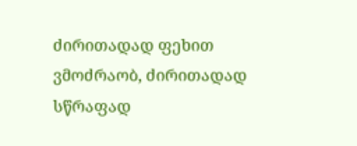ძირითადად ფეხით ვმოძრაობ, ძირითადად სწრაფად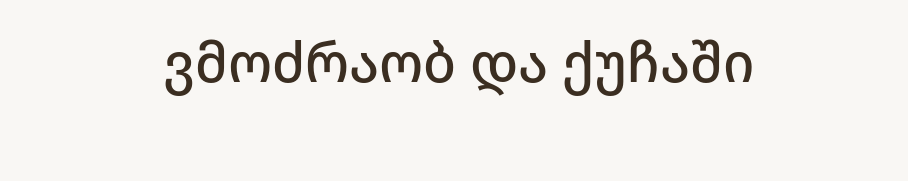ვმოძრაობ და ქუჩაში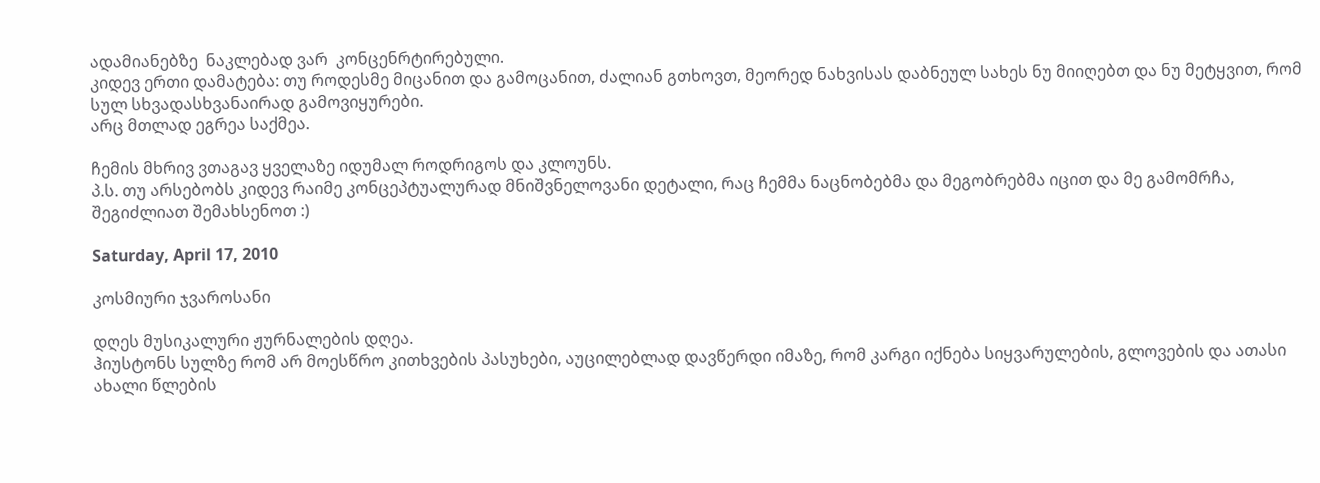ადამიანებზე  ნაკლებად ვარ  კონცენრტირებული.
კიდევ ერთი დამატება: თუ როდესმე მიცანით და გამოცანით, ძალიან გთხოვთ, მეორედ ნახვისას დაბნეულ სახეს ნუ მიიღებთ და ნუ მეტყვით, რომ სულ სხვადასხვანაირად გამოვიყურები.
არც მთლად ეგრეა საქმეა.

ჩემის მხრივ ვთაგავ ყველაზე იდუმალ როდრიგოს და კლოუნს.
პ.ს. თუ არსებობს კიდევ რაიმე კონცეპტუალურად მნიშვნელოვანი დეტალი, რაც ჩემმა ნაცნობებმა და მეგობრებმა იცით და მე გამომრჩა, შეგიძლიათ შემახსენოთ :)

Saturday, April 17, 2010

კოსმიური ჯვაროსანი

დღეს მუსიკალური ჟურნალების დღეა.
ჰიუსტონს სულზე რომ არ მოესწრო კითხვების პასუხები, აუცილებლად დავწერდი იმაზე, რომ კარგი იქნება სიყვარულების, გლოვების და ათასი ახალი წლების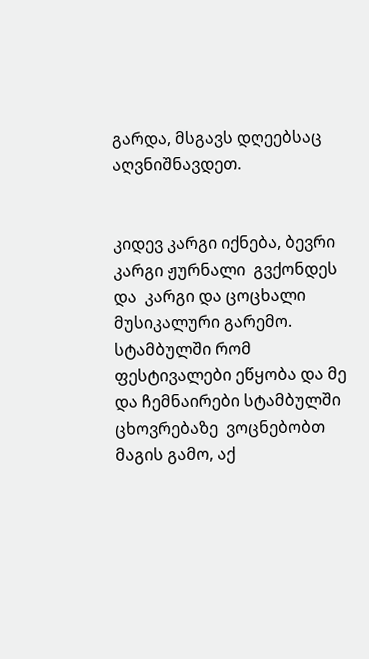გარდა, მსგავს დღეებსაც აღვნიშნავდეთ.


კიდევ კარგი იქნება, ბევრი კარგი ჟურნალი  გვქონდეს და  კარგი და ცოცხალი მუსიკალური გარემო. სტამბულში რომ ფესტივალები ეწყობა და მე და ჩემნაირები სტამბულში ცხოვრებაზე  ვოცნებობთ მაგის გამო, აქ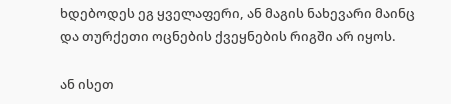ხდებოდეს ეგ ყველაფერი, ან მაგის ნახევარი მაინც და თურქეთი ოცნების ქვეყნების რიგში არ იყოს.

ან ისეთ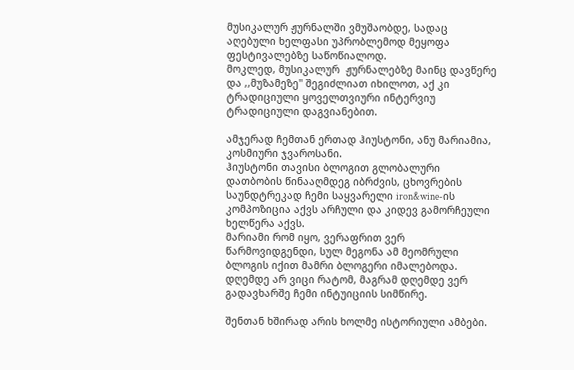მუსიკალურ ჟურნალში ვმუშაობდე, სადაც აღებული ხელფასი უპრობლემოდ მეყოფა ფესტივალებზე საწოწიალოდ.
მოკლედ, მუსიკალურ  ჟურნალებზე მაინც დავწერე და ,,მუზამეზე'' შეგიძლიათ იხილოთ, აქ კი  ტრადიციული ყოველთვიური ინტერვიუ ტრადიციული დაგვიანებით.

ამჯერად ჩემთან ერთად ჰიუსტონი, ანუ მარიამია, კოსმიური ჯვაროსანი.
ჰიუსტონი თავისი ბლოგით გლობალური დათბობის წინააღმდეგ იბრძვის, ცხოვრების საუნდტრეკად ჩემი საყვარელი iron&wine-ის კომპოზიცია აქვს არჩული და კიდევ გამორჩეული ხელწერა აქვს.
მარიამი რომ იყო, ვერაფრით ვერ წარმოვიდგენდი, სულ მეგონა ამ მეომრული ბლოგის იქით მამრი ბლოგერი იმალებოდა. დღემდე არ ვიცი რატომ, მაგრამ დღემდე ვერ გადავხარშე ჩემი ინტუიციის სიმწირე.

შენთან ხშირად არის ხოლმე ისტორიული ამბები.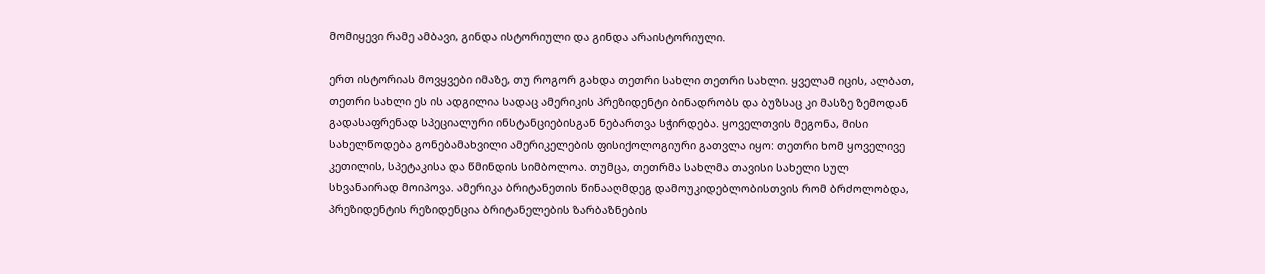მომიყევი რამე ამბავი, გინდა ისტორიული და გინდა არაისტორიული.

ერთ ისტორიას მოვყვები იმაზე, თუ როგორ გახდა თეთრი სახლი თეთრი სახლი. ყველამ იცის, ალბათ, თეთრი სახლი ეს ის ადგილია სადაც ამერიკის პრეზიდენტი ბინადრობს და ბუზსაც კი მასზე ზემოდან გადასაფრენად სპეციალური ინსტანციებისგან ნებართვა სჭირდება. ყოველთვის მეგონა, მისი სახელწოდება გონებამახვილი ამერიკელების ფისიქოლოგიური გათვლა იყო: თეთრი ხომ ყოველივე კეთილის, სპეტაკისა და წმინდის სიმბოლოა. თუმცა, თეთრმა სახლმა თავისი სახელი სულ სხვანაირად მოიპოვა. ამერიკა ბრიტანეთის წინააღმდეგ დამოუკიდებლობისთვის რომ ბრძოლობდა, პრეზიდენტის რეზიდენცია ბრიტანელების ზარბაზნების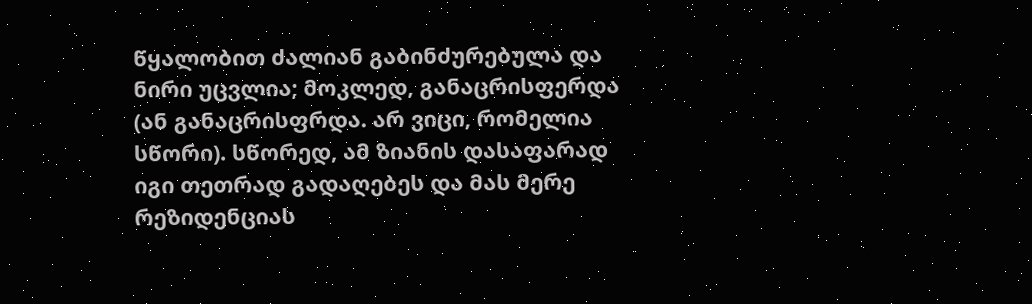წყალობით ძალიან გაბინძურებულა და ნირი უცვლია; მოკლედ, განაცრისფერდა (ან განაცრისფრდა. არ ვიცი, რომელია სწორი). სწორედ, ამ ზიანის დასაფარად იგი თეთრად გადაღებეს და მას მერე რეზიდენციას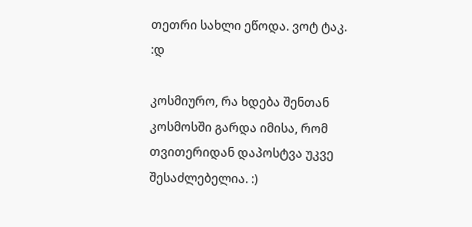თეთრი სახლი ეწოდა. ვოტ ტაკ. :დ

კოსმიურო, რა ხდება შენთან კოსმოსში გარდა იმისა, რომ თვითერიდან დაპოსტვა უკვე შესაძლებელია. :)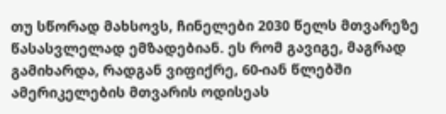თუ სწორად მახსოვს, ჩინელები 2030 წელს მთვარეზე წასასვლელად ემზადებიან. ეს რომ გავიგე, მაგრად გამიხარდა, რადგან ვიფიქრე, 60-იან წლებში ამერიკელების მთვარის ოდისეას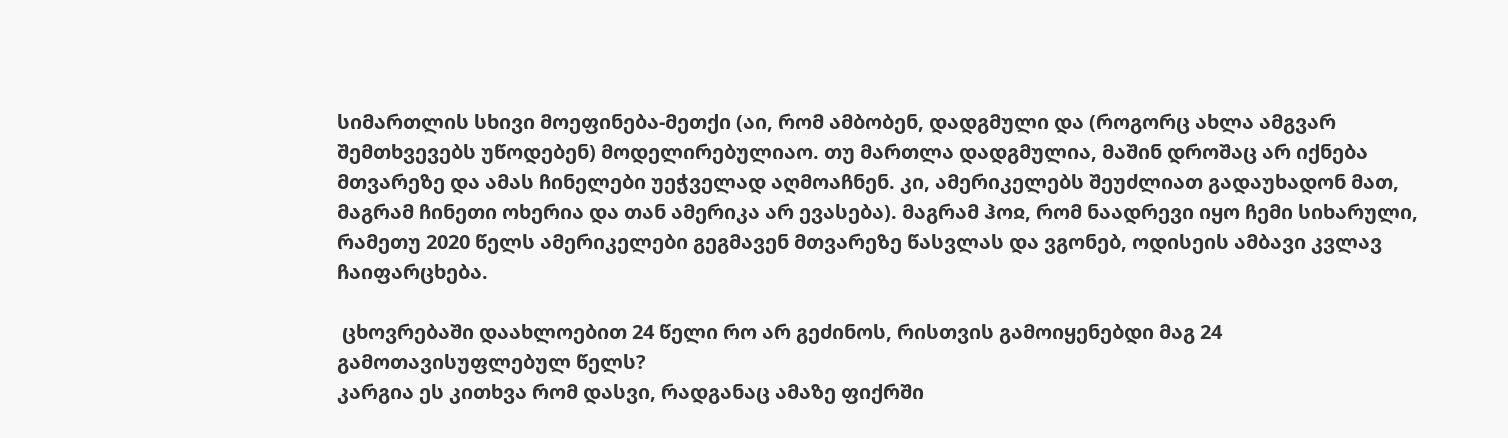სიმართლის სხივი მოეფინება-მეთქი (აი, რომ ამბობენ, დადგმული და (როგორც ახლა ამგვარ შემთხვევებს უწოდებენ) მოდელირებულიაო. თუ მართლა დადგმულია, მაშინ დროშაც არ იქნება მთვარეზე და ამას ჩინელები უეჭველად აღმოაჩნენ. კი, ამერიკელებს შეუძლიათ გადაუხადონ მათ, მაგრამ ჩინეთი ოხერია და თან ამერიკა არ ევასება). მაგრამ ჰოჲ, რომ ნაადრევი იყო ჩემი სიხარული, რამეთუ 2020 წელს ამერიკელები გეგმავენ მთვარეზე წასვლას და ვგონებ, ოდისეის ამბავი კვლავ ჩაიფარცხება.

 ცხოვრებაში დაახლოებით 24 წელი რო არ გეძინოს, რისთვის გამოიყენებდი მაგ 24 გამოთავისუფლებულ წელს?
კარგია ეს კითხვა რომ დასვი, რადგანაც ამაზე ფიქრში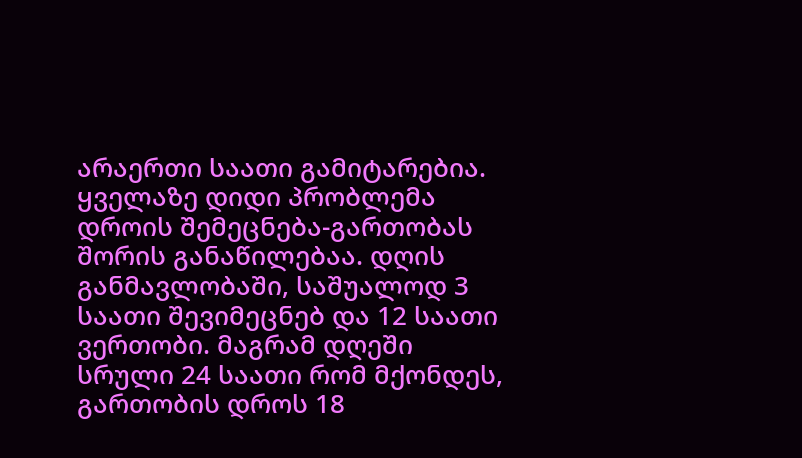არაერთი საათი გამიტარებია. ყველაზე დიდი პრობლემა დროის შემეცნება-გართობას შორის განაწილებაა. დღის განმავლობაში, საშუალოდ 3 საათი შევიმეცნებ და 12 საათი ვერთობი. მაგრამ დღეში სრული 24 საათი რომ მქონდეს, გართობის დროს 18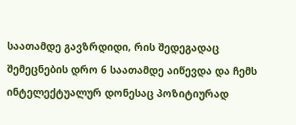საათამდე გავზრდიდი, რის შედეგადაც შემეცნების დრო 6 საათამდე აიწევდა და ჩემს ინტელექტუალურ დონესაც პოზიტიურად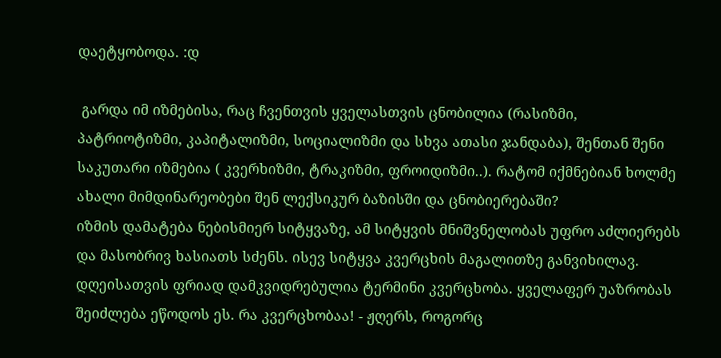დაეტყობოდა. :დ

 გარდა იმ იზმებისა, რაც ჩვენთვის ყველასთვის ცნობილია (რასიზმი, პატრიოტიზმი, კაპიტალიზმი, სოციალიზმი და სხვა ათასი ჯანდაბა), შენთან შენი საკუთარი იზმებია ( კვერხიზმი, ტრაკიზმი, ფროიდიზმი..). რატომ იქმნებიან ხოლმე ახალი მიმდინარეობები შენ ლექსიკურ ბაზისში და ცნობიერებაში?
იზმის დამატება ნებისმიერ სიტყვაზე, ამ სიტყვის მნიშვნელობას უფრო აძლიერებს და მასობრივ ხასიათს სძენს. ისევ სიტყვა კვერცხის მაგალითზე განვიხილავ. დღეისათვის ფრიად დამკვიდრებულია ტერმინი კვერცხობა. ყველაფერ უაზრობას შეიძლება ეწოდოს ეს. რა კვერცხობაა! - ჟღერს, როგორც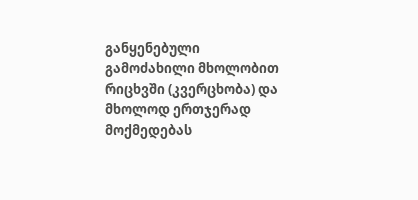განყენებული გამოძახილი მხოლობით რიცხვში (კვერცხობა) და მხოლოდ ერთჯერად მოქმედებას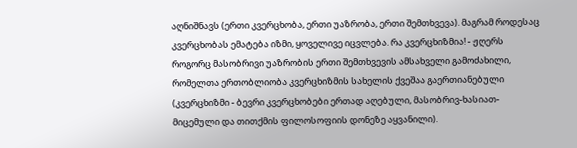აღნიშნავს (ერთი კვერცხობა, ერთი უაზრობა, ერთი შემთხვევა). მაგრამ როდესაც კვერცხობას ემატება იზმი, ყოველივე იცვლება. რა კვერცხიზმია! - ჟღერს როგორც მასობრივი უაზრობის ერთი შემთხვევის ამსახველი გამოძახილი, რომელთა ერთობლიობა კვერცხიზმის სახელის ქვეშაა გაერთიანებული (კვერცხიზმი - ბევრი კვერცხობები ერთად აღებული, მასობრივ-ხასიათ-მიცემული და თითქმის ფილოსოფიის დონეზე აყვანილი).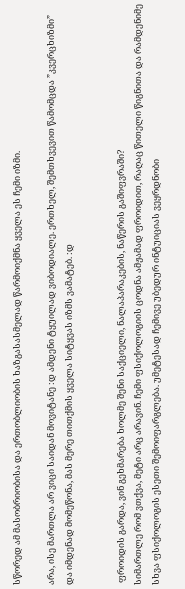სწორედ ამ მასობრიობისა და ერთობლიობის ხაზგასასმელად წარმოიქმნა ყველა ეს ჩემი იზმი.

არა, ისე მართლა არ ვიცი საიდან მოვიტანე :დ ამდენი ტყუილად ვიბოდიალე. ერთხელ, შემთხვევით წამომცდა ”კვერცხიზმი” და იმდენად მომეწონა, მას მერე თითქმის ყველა სიტყვას იზმს ვამატებ. :დ


 ფროიდის გარდა, ვინ გეხმარება ხოლმე შენი საქციელი, ნალაპარაკების, ნაწერის გაშიფვრაში?
სიმართლე რომ ვთქვა, მეტი არც არავინ. ჩემი ფსიქოლოგიის ცოდნა ამჟამად ფროიდით, რაღაც წითელი წიგნითა და რამდენიმე სხვა ფსიქოლოგის ესეთი შემოიფარგლება. უმეტესად ჩემივე უბედურ ინტუიციას ვეყრდნობი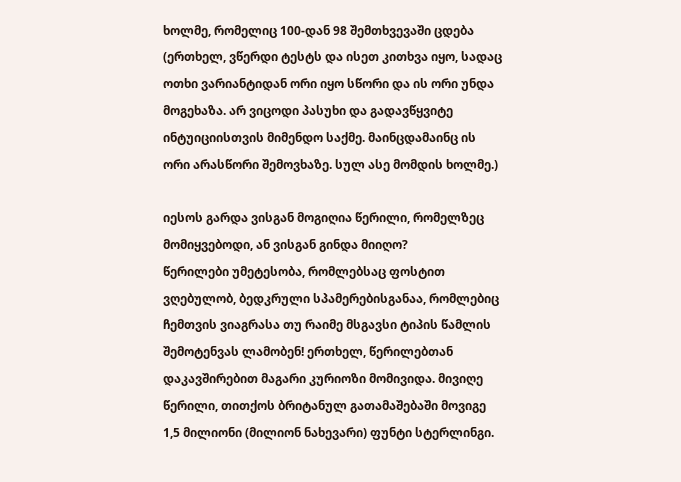ხოლმე, რომელიც 100-დან 98 შემთხვევაში ცდება (ერთხელ, ვწერდი ტესტს და ისეთ კითხვა იყო, სადაც ოთხი ვარიანტიდან ორი იყო სწორი და ის ორი უნდა მოგეხაზა. არ ვიცოდი პასუხი და გადავწყვიტე ინტუიციისთვის მიმენდო საქმე. მაინცდამაინც ის ორი არასწორი შემოვხაზე. სულ ასე მომდის ხოლმე.)

იესოს გარდა ვისგან მოგიღია წერილი, რომელზეც მომიყვებოდი, ან ვისგან გინდა მიიღო?
წერილები უმეტესობა, რომლებსაც ფოსტით ვღებულობ, ბედკრული სპამერებისგანაა, რომლებიც ჩემთვის ვიაგრასა თუ რაიმე მსგავსი ტიპის წამლის შემოტენვას ლამობენ! ერთხელ, წერილებთან დაკავშირებით მაგარი კურიოზი მომივიდა. მივიღე წერილი, თითქოს ბრიტანულ გათამაშებაში მოვიგე 1,5 მილიონი (მილიონ ნახევარი) ფუნტი სტერლინგი.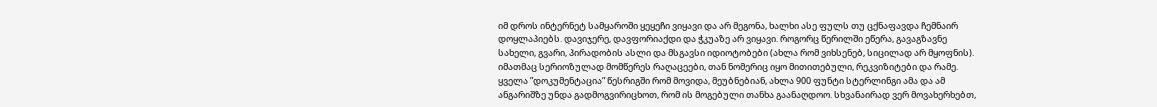იმ დროს ინტერნეტ სამყაროში ყეყეჩი ვიყავი და არ მეგონა, ხალხი ასე ფულს თუ ცქნაფავდა ჩემნაირ დოყლაპიებს. დავიჯერე, დავფორიაქდი და ჭკუაზე არ ვიყავი. როგორც წერილში ეწერა, გავაგზავნე სახელი, გვარი, პირადობის ასლი და მსგავსი იდიოტობები (ახლა რომ ვიხსენებ, სიცილად არ მყოფნის). იმათმაც სერიოზულად მომწერეს რაღაცეები, თან ნომერიც იყო მითითებული, რეკვიზიტები და რამე. ყველა ”დოკუმენტაცია” წესრიგში რომ მოვიდა, მეუბნებიან, ახლა 900 ფუნტი სტერლინგი ამა და ამ ანგარიშზე უნდა გადმოგვირიცხოთ, რომ ის მოგებული თანხა გაანაღდოო. სხვანაირად ვერ მოვახერხებთ,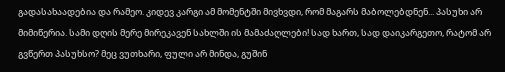გადასახაადებია და რამეო. კიდევ კარგი ამ მომენტში მივხვდი, რომ მაგარს მაბოლებდნენ... პასუხი არ მიმიწერია. სამი დღის მერე მირეკავენ სახლში ის მამაძაღლები! სად ხართ, სად დაიკარგეთო, რატომ არ გვწერთ პასუხსო? მეც ვუთხარი, ფული არ მინდა, გუშინ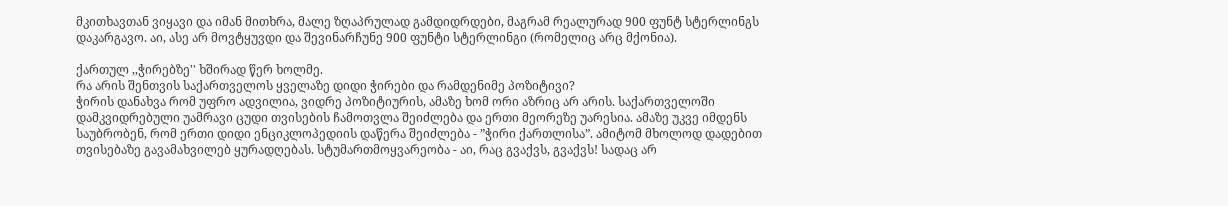მკითხავთან ვიყავი და იმან მითხრა, მალე ზღაპრულად გამდიდრდები, მაგრამ რეალურად 900 ფუნტ სტერლინგს დაკარგავო. აი, ასე არ მოვტყუვდი და შევინარჩუნე 900 ფუნტი სტერლინგი (რომელიც არც მქონია).

ქართულ ,,ჭირებზე'' ხშირად წერ ხოლმე.
რა არის შენთვის საქართველოს ყველაზე დიდი ჭირები და რამდენიმე პოზიტივი?
ჭირის დანახვა რომ უფრო ადვილია, ვიდრე პოზიტიურის, ამაზე ხომ ორი აზრიც არ არის. საქართველოში დამკვიდრებული უამრავი ცუდი თვისების ჩამოთვლა შეიძლება და ერთი მეორეზე უარესია. ამაზე უკვე იმდენს საუბრობენ, რომ ერთი დიდი ენციკლოპედიის დაწერა შეიძლება - ”ჭირი ქართლისა”. ამიტომ მხოლოდ დადებით თვისებაზე გავამახვილებ ყურადღებას. სტუმართმოყვარეობა - აი, რაც გვაქვს, გვაქვს! სადაც არ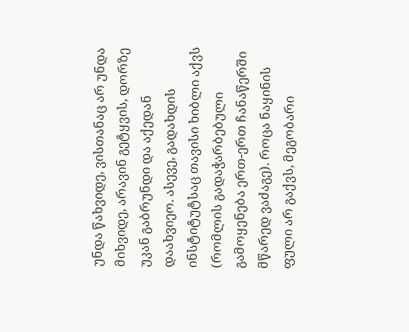უნდა წახვიდე, ვისთანაც არ უნდა მიხვიდე, არავინ გეტყვის, დორზე უკან გაბრუნდი და აქედან დაახვიეო. ასევე, გადახდის ინსტიტუტსაც თავისი ხიბლი აქვს (რომლის გადაჭარბებული გამოყენება ერთ-ერთ ჩანაწერში მწარედ ვაძაგე). როცა ნაყინის ფული არ გაქვს, მეგობარი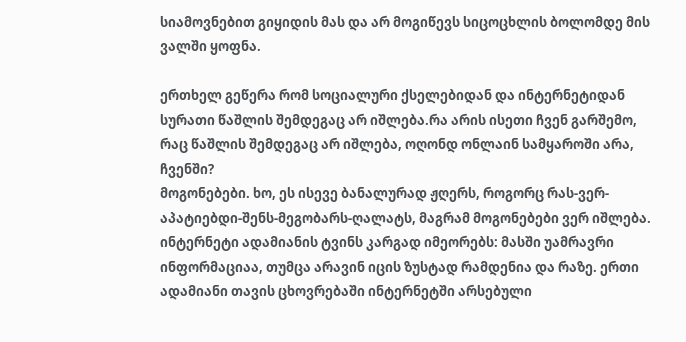სიამოვნებით გიყიდის მას და არ მოგიწევს სიცოცხლის ბოლომდე მის ვალში ყოფნა.

ერთხელ გეწერა რომ სოციალური ქსელებიდან და ინტერნეტიდან სურათი წაშლის შემდეგაც არ იშლება.რა არის ისეთი ჩვენ გარშემო, რაც წაშლის შემდეგაც არ იშლება, ოღონდ ონლაინ სამყაროში არა, ჩვენში?
მოგონებები. ხო, ეს ისევე ბანალურად ჟღერს, როგორც რას-ვერ-აპატიებდი-შენს-მეგობარს-ღალატს, მაგრამ მოგონებები ვერ იშლება. ინტერნეტი ადამიანის ტვინს კარგად იმეორებს: მასში უამრავრი ინფორმაციაა, თუმცა არავინ იცის ზუსტად რამდენია და რაზე. ერთი ადამიანი თავის ცხოვრებაში ინტერნეტში არსებული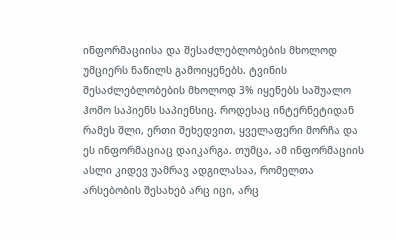ინფორმაციისა და შესაძლებლობების მხოლოდ უმციერს ნაწილს გამოიყენებს. ტვინის შესაძლებლობების მხოლოდ 3% იყენებს საშუალო ჰომო საპიენს საპიენსიც. როდესაც ინტერნეტიდან რამეს შლი, ერთი შეხედვით, ყველაფერი მორჩა და ეს ინფორმაციაც დაიკარგა. თუმცა, ამ ინფორმაციის ასლი კიდევ უამრავ ადგილასაა, რომელთა არსებობის შესახებ არც იცი, არც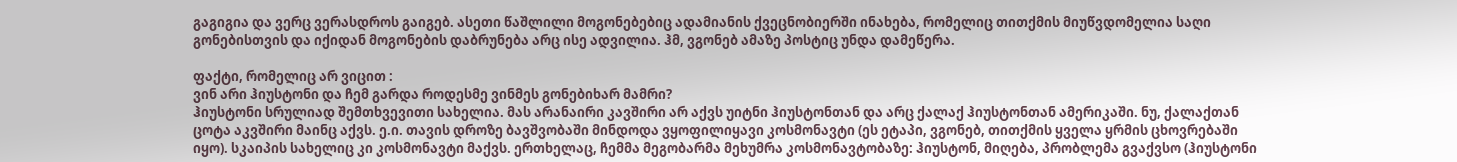გაგიგია და ვერც ვერასდროს გაიგებ. ასეთი წაშლილი მოგონებებიც ადამიანის ქვეცნობიერში ინახება, რომელიც თითქმის მიუწვდომელია საღი გონებისთვის და იქიდან მოგონების დაბრუნება არც ისე ადვილია. ჰმ, ვგონებ ამაზე პოსტიც უნდა დამეწერა.

ფაქტი, რომელიც არ ვიცით :
ვინ არი ჰიუსტონი და ჩემ გარდა როდესმე ვინმეს გონებიხარ მამრი?
ჰიუსტონი სრულიად შემთხვევითი სახელია. მას არანაირი კავშირი არ აქვს უიტნი ჰიუსტონთან და არც ქალაქ ჰიუსტონთან ამერიკაში. ნუ, ქალაქთან ცოტა აკვშირი მაინც აქვს. ე.ი. თავის დროზე ბავშვობაში მინდოდა ვყოფილიყავი კოსმონავტი (ეს ეტაპი, ვგონებ, თითქმის ყველა ყრმის ცხოვრებაში იყო). სკაიპის სახელიც კი კოსმონავტი მაქვს. ერთხელაც, ჩემმა მეგობარმა მეხუმრა კოსმონავტობაზე: ჰიუსტონ, მიღება, პრობლემა გვაქვსო (ჰიუსტონი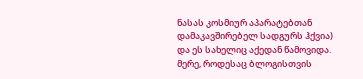ნასას კოსმიურ აპარატებთან დამაკავშირებელ სადგურს ჰქვია) და ეს სახელიც აქედან წამოვიდა. მერე, როდესაც ბლოგისთვის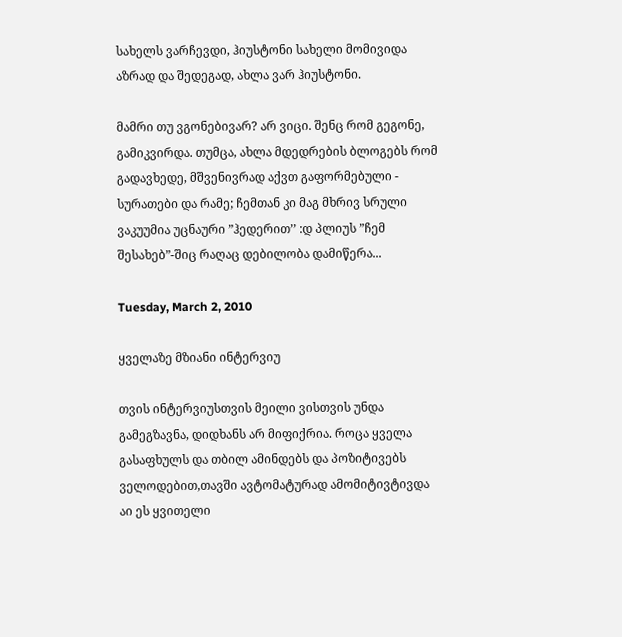სახელს ვარჩევდი, ჰიუსტონი სახელი მომივიდა აზრად და შედეგად, ახლა ვარ ჰიუსტონი.

მამრი თუ ვგონებივარ? არ ვიცი. შენც რომ გეგონე, გამიკვირდა. თუმცა, ახლა მდედრების ბლოგებს რომ გადავხედე, მშვენივრად აქვთ გაფორმებული - სურათები და რამე; ჩემთან კი მაგ მხრივ სრული ვაკუუმია უცნაური ”ჰედერით’’ :დ პლიუს ”ჩემ შესახებ”-შიც რაღაც დებილობა დამიწერა...

Tuesday, March 2, 2010

ყველაზე მზიანი ინტერვიუ

თვის ინტერვიუსთვის მეილი ვისთვის უნდა გამეგზავნა, დიდხანს არ მიფიქრია. როცა ყველა გასაფხულს და თბილ ამინდებს და პოზიტივებს ველოდებით,თავში ავტომატურად ამომიტივტივდა აი ეს ყვითელი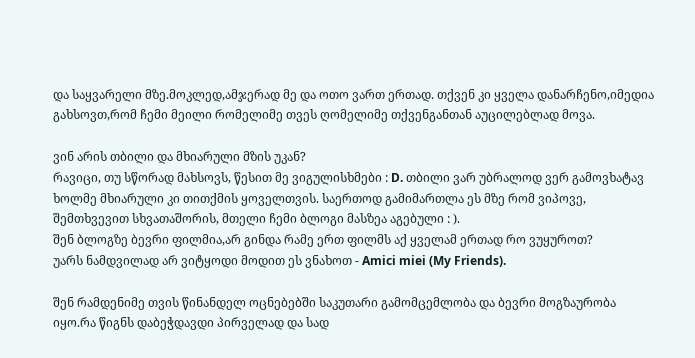და საყვარელი მზე.მოკლედ,ამჯერად მე და ოთო ვართ ერთად. თქვენ კი ყველა დანარჩენო,იმედია გახსოვთ,რომ ჩემი მეილი რომელიმე თვეს ღომელიმე თქვენგანთან აუცილებლად მოვა.

ვინ არის თბილი და მხიარული მზის უკან?
რავიცი, თუ სწორად მახსოვს, წესით მე ვიგულისხმები : D. თბილი ვარ უბრალოდ ვერ გამოვხატავ ხოლმე მხიარული კი თითქმის ყოველთვის. საერთოდ გამიმართლა ეს მზე რომ ვიპოვე, შემთხვევით სხვათაშორის, მთელი ჩემი ბლოგი მასზეა აგებული : ).
შენ ბლოგზე ბევრი ფილმია,არ გინდა რამე ერთ ფილმს აქ ყველამ ერთად რო ვუყუროთ?
უარს ნამდვილად არ ვიტყოდი მოდით ეს ვნახოთ - Amici miei (My Friends).

შენ რამდენიმე თვის წინანდელ ოცნებებში საკუთარი გამომცემლობა და ბევრი მოგზაურობა იყო.რა წიგნს დაბეჭდავდი პირველად და სად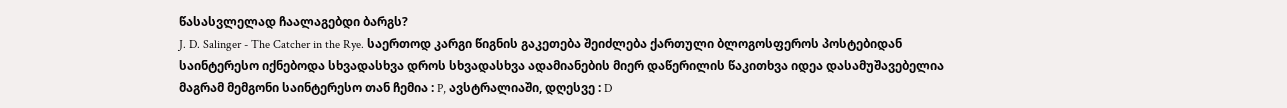წასასვლელად ჩაალაგებდი ბარგს?
J. D. Salinger - The Catcher in the Rye. საერთოდ კარგი წიგნის გაკეთება შეიძლება ქართული ბლოგოსფეროს პოსტებიდან საინტერესო იქნებოდა სხვადასხვა დროს სხვადასხვა ადამიანების მიერ დაწერილის წაკითხვა იდეა დასამუშავებელია მაგრამ მემგონი საინტერესო თან ჩემია : P, ავსტრალიაში, დღესვე : D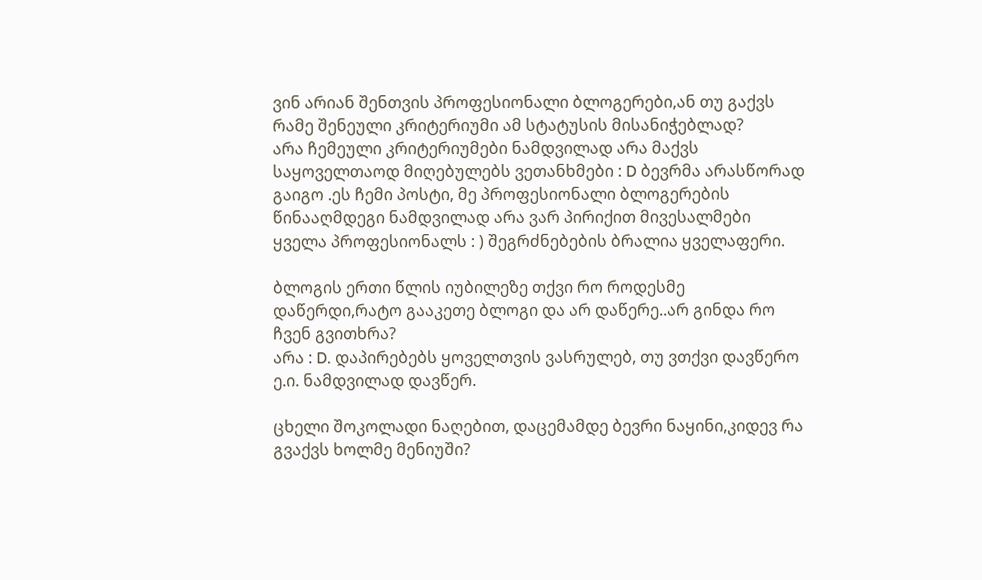ვინ არიან შენთვის პროფესიონალი ბლოგერები,ან თუ გაქვს რამე შენეული კრიტერიუმი ამ სტატუსის მისანიჭებლად?
არა ჩემეული კრიტერიუმები ნამდვილად არა მაქვს საყოველთაოდ მიღებულებს ვეთანხმები : D ბევრმა არასწორად გაიგო .ეს ჩემი პოსტი, მე პროფესიონალი ბლოგერების წინააღმდეგი ნამდვილად არა ვარ პირიქით მივესალმები ყველა პროფესიონალს : ) შეგრძნებების ბრალია ყველაფერი.

ბლოგის ერთი წლის იუბილეზე თქვი რო როდესმე დაწერდი,რატო გააკეთე ბლოგი და არ დაწერე..არ გინდა რო ჩვენ გვითხრა?
არა : D. დაპირებებს ყოველთვის ვასრულებ, თუ ვთქვი დავწერო ე.ი. ნამდვილად დავწერ.

ცხელი შოკოლადი ნაღებით, დაცემამდე ბევრი ნაყინი,კიდევ რა გვაქვს ხოლმე მენიუში?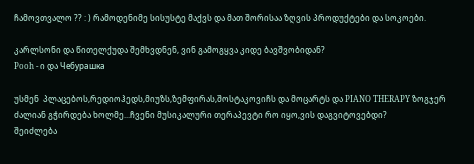ჩამოვთვალო ?? : ) რამოდენიმე სისუსტე მაქვს და მათ შორისაა ზღვის პროდუქტები და სოკოები.

კარლსონი და წითელქუდა შემხვდნენ, ვინ გამოგყვა კიდე ბავშვობიდან?
Pooh - ი და Чебурашка

უსმენ  პლაცებოს,რედიოჰედს,მიუზს,ზემფირას,შოსტაკოვიჩს და მოცარტს და PIANO THERAPY ზოგჯერ ძალიან გჭირდება ხოლმე...ჩვენი მუსიკალური თერაპევტი რო იყო,ვის დაგვიტოვებდი?
შეიძლება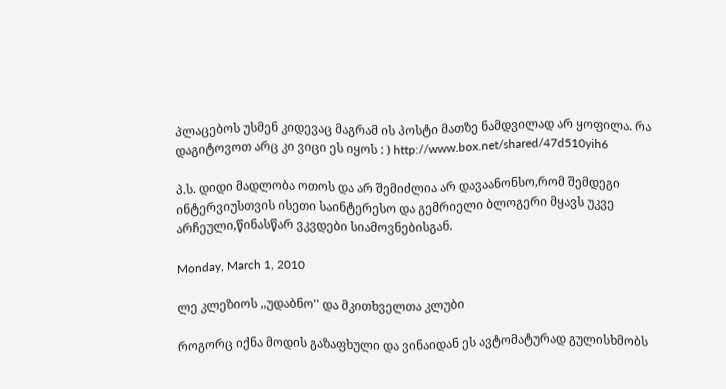პლაცებოს უსმენ კიდევაც მაგრამ ის პოსტი მათზე ნამდვილად არ ყოფილა. რა დაგიტოვოთ არც კი ვიცი ეს იყოს : ) http://www.box.net/shared/47d510yih6

პ.ს. დიდი მადლობა ოთოს და არ შემიძლია არ დავაანონსო,რომ შემდეგი ინტერვიუსთვის ისეთი საინტერესო და გემრიელი ბლოგერი მყავს უკვე არჩეული,წინასწარ ვკვდები სიამოვნებისგან.

Monday, March 1, 2010

ლე კლეზიოს ,,უდაბნო'' და მკითხველთა კლუბი

როგორც იქნა მოდის გაზაფხული და ვინაიდან ეს ავტომატურად გულისხმობს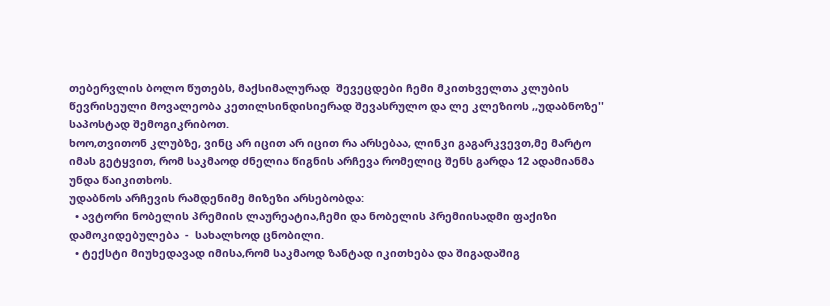თებერვლის ბოლო წუთებს, მაქსიმალურად  შევეცდები ჩემი მკითხველთა კლუბის წევრისეული მოვალეობა კეთილსინდისიერად შევასრულო და ლე კლეზიოს ,,უდაბნოზე''  საპოსტად შემოგიკრიბოთ.
ხოო,თვითონ კლუბზე, ვინც არ იცით არ იცით რა არსებაა, ლინკი გაგარკვევთ,მე მარტო იმას გეტყვით, რომ საკმაოდ ძნელია წიგნის არჩევა რომელიც შენს გარდა 12 ადამიანმა უნდა წაიკითხოს.
უდაბნოს არჩევის რამდენიმე მიზეზი არსებობდა:
  • ავტორი ნობელის პრემიის ლაურეატია,ჩემი და ნობელის პრემიისადმი ფაქიზი დამოკიდებულება  -  სახალხოდ ცნობილი.
  • ტექსტი მიუხედავად იმისა,რომ საკმაოდ ზანტად იკითხება და შიგადაშიგ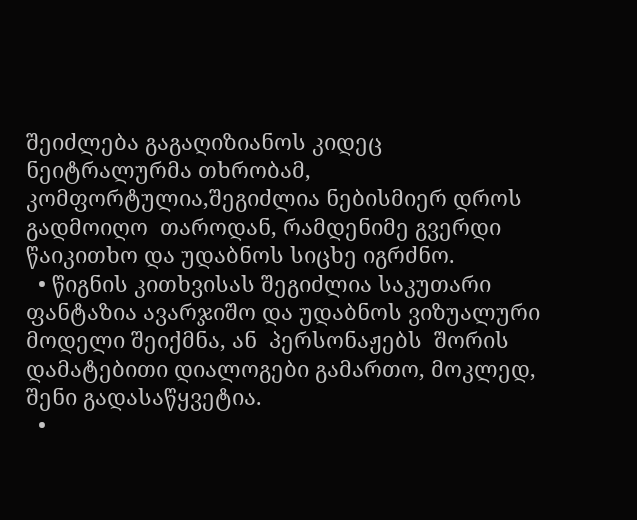შეიძლება გაგაღიზიანოს კიდეც ნეიტრალურმა თხრობამ, კომფორტულია,შეგიძლია ნებისმიერ დროს გადმოიღო  თაროდან, რამდენიმე გვერდი წაიკითხო და უდაბნოს სიცხე იგრძნო.
  • წიგნის კითხვისას შეგიძლია საკუთარი ფანტაზია ავარჯიშო და უდაბნოს ვიზუალური მოდელი შეიქმნა, ან  პერსონაჟებს  შორის დამატებითი დიალოგები გამართო, მოკლედ, შენი გადასაწყვეტია.
  •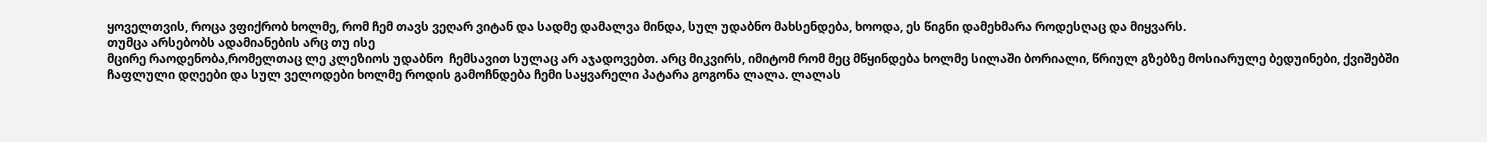ყოველთვის, როცა ვფიქრობ ხოლმე, რომ ჩემ თავს ვეღარ ვიტან და სადმე დამალვა მინდა, სულ უდაბნო მახსენდება, ხოოდა, ეს წიგნი დამეხმარა როდესღაც და მიყვარს.
თუმცა არსებობს ადამიანების არც თუ ისე
მცირე რაოდენობა,რომელთაც ლე კლეზიოს უდაბნო  ჩემსავით სულაც არ აჯადოვებთ. არც მიკვირს, იმიტომ რომ მეც მწყინდება ხოლმე სილაში ბორიალი, წრიულ გზებზე მოსიარულე ბედუინები, ქვიშებში ჩაფლული დღეები და სულ ველოდები ხოლმე როდის გამოჩნდება ჩემი საყვარელი პატარა გოგონა ლალა. ლალას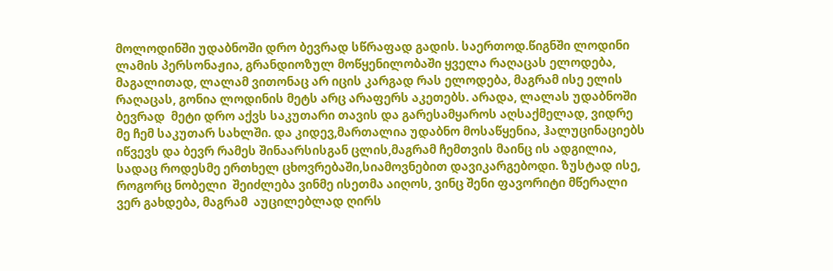მოლოდინში უდაბნოში დრო ბევრად სწრაფად გადის. საერთოდ.წიგნში ლოდინი ლამის პერსონაჟია, გრანდიოზულ მოწყენილობაში ყველა რაღაცას ელოდება, მაგალითად, ლალამ ვითონაც არ იცის კარგად რას ელოდება, მაგრამ ისე ელის რაღაცას, გონია ლოდინის მეტს არც არაფერს აკეთებს. არადა, ლალას უდაბნოში ბევრად  მეტი დრო აქვს საკუთარი თავის და გარესამყაროს აღსაქმელად, ვიდრე მე ჩემ საკუთარ სახლში. და კიდევ,მართალია უდაბნო მოსაწყენია, ჰალუცინაციებს იწვევს და ბევრ რამეს შინაარსისგან ცლის,მაგრამ ჩემთვის მაინც ის ადგილია, სადაც როდესმე ერთხელ ცხოვრებაში,სიამოვნებით დავიკარგებოდი. ზუსტად ისე, როგორც ნობელი  შეიძლება ვინმე ისეთმა აიღოს, ვინც შენი ფავორიტი მწერალი ვერ გახდება, მაგრამ  აუცილებლად ღირს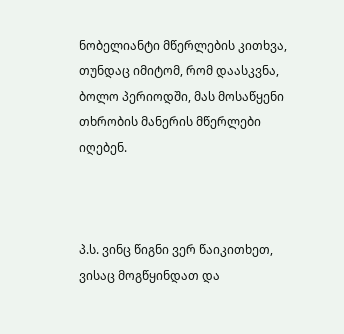ნობელიანტი მწერლების კითხვა, თუნდაც იმიტომ, რომ დაასკვნა, ბოლო პერიოდში, მას მოსაწყენი თხრობის მანერის მწერლები იღებენ.



პ.ს. ვინც წიგნი ვერ წაიკითხეთ, ვისაც მოგწყინდათ და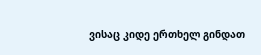ვისაც კიდე ერთხელ გინდათ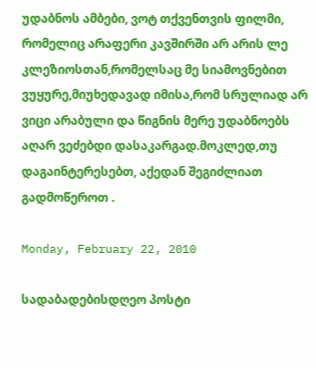უდაბნოს ამბები, ვოტ თქვენთვის ფილმი, რომელიც არაფერი კავშირში არ არის ლე კლეზიოსთან,რომელსაც მე სიამოვნებით ვუყურე,მიუხედავად იმისა,რომ სრულიად არ ვიცი არაბული და წიგნის მერე უდაბნოებს აღარ ვეძებდი დასაკარგად.მოკლედ,თუ დაგაინტერესებთ, აქედან შეგიძლიათ გადმოწეროთ .

Monday, February 22, 2010

სადაბადებისდღეო პოსტი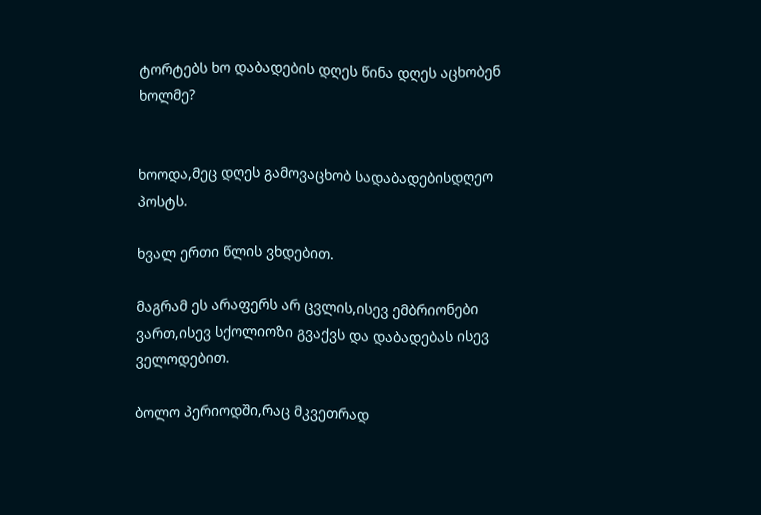ტორტებს ხო დაბადების დღეს წინა დღეს აცხობენ ხოლმე?


ხოოდა,მეც დღეს გამოვაცხობ სადაბადებისდღეო პოსტს.

ხვალ ერთი წლის ვხდებით.

მაგრამ ეს არაფერს არ ცვლის,ისევ ემბრიონები ვართ,ისევ სქოლიოზი გვაქვს და დაბადებას ისევ ველოდებით.

ბოლო პერიოდში,რაც მკვეთრად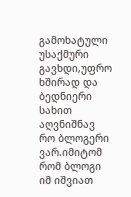გამოხატული უსაქმური გავხდი,უფრო ხშირად და ბედნიერი სახით აღვნიშნავ რო ბლოგერი ვარ.იმიტომ რომ ბლოგი იმ იშვიათ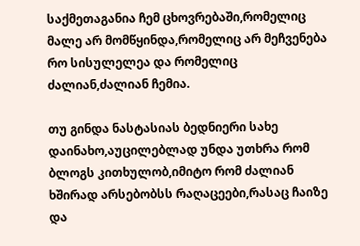საქმეთაგანია ჩემ ცხოვრებაში,რომელიც მალე არ მომწყინდა,რომელიც არ მეჩვენება რო სისულელეა და რომელიც ძალიან,ძალიან ჩემია.

თუ გინდა ნასტასიას ბედნიერი სახე დაინახო,აუცილებლად უნდა უთხრა რომ ბლოგს კითხულობ,იმიტო რომ ძალიან ხშირად არსებობსს რაღაცეები,რასაც ჩაიზე და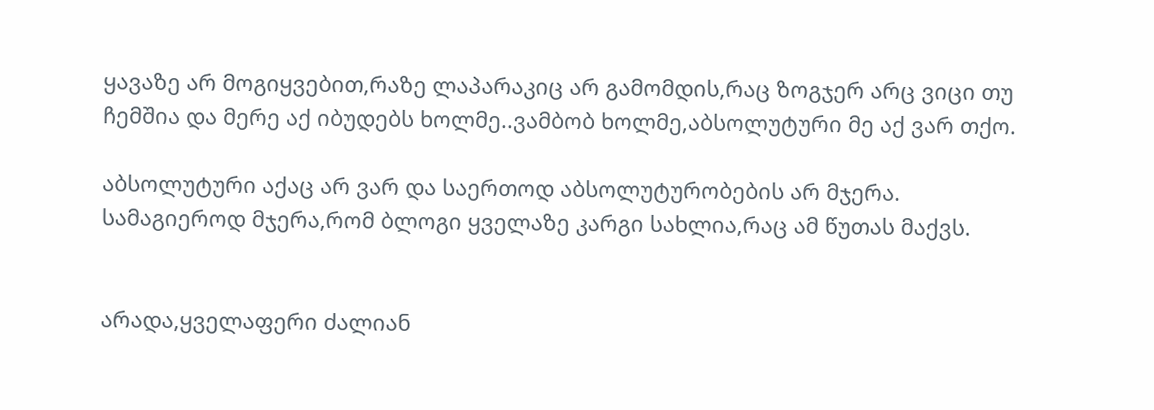ყავაზე არ მოგიყვებით,რაზე ლაპარაკიც არ გამომდის,რაც ზოგჯერ არც ვიცი თუ ჩემშია და მერე აქ იბუდებს ხოლმე..ვამბობ ხოლმე,აბსოლუტური მე აქ ვარ თქო.

აბსოლუტური აქაც არ ვარ და საერთოდ აბსოლუტურობების არ მჯერა.
სამაგიეროდ მჯერა,რომ ბლოგი ყველაზე კარგი სახლია,რაც ამ წუთას მაქვს.


არადა,ყველაფერი ძალიან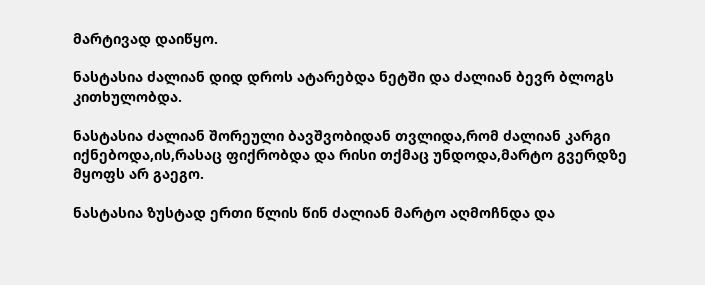მარტივად დაიწყო.

ნასტასია ძალიან დიდ დროს ატარებდა ნეტში და ძალიან ბევრ ბლოგს კითხულობდა.

ნასტასია ძალიან შორეული ბავშვობიდან თვლიდა,რომ ძალიან კარგი იქნებოდა,ის,რასაც ფიქრობდა და რისი თქმაც უნდოდა,მარტო გვერდზე მყოფს არ გაეგო.

ნასტასია ზუსტად ერთი წლის წინ ძალიან მარტო აღმოჩნდა და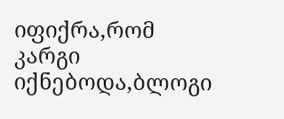იფიქრა,რომ კარგი იქნებოდა,ბლოგი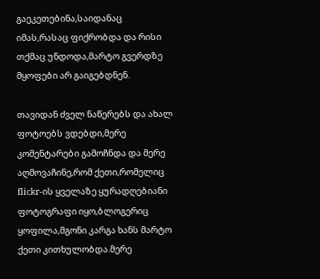გაეკეთებინა,საიდანაც იმას,რასაც ფიქრობდა და რისი თქმაც უნდოდა,მარტო გვერდზე მყოფები არ გაიგებდნენ.

თავიდან ძველ ნაწერებს და ახალ ფოტოებს ვდებდი,მერე კომენტარები გამოჩნდა და მერე აღმოვაჩინე,რომ ქეთი,რომელიც flickr-ის ყველაზე ყურადღებიანი ფოტოგრაფი იყო,ბლოგერიც ყოფილა,მგონი კარგა ხანს მარტო ქეთი კითხულობდა.მერე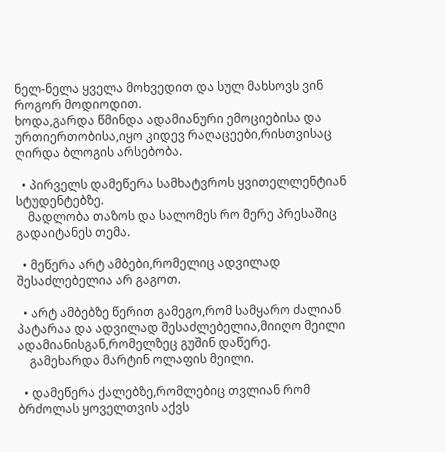ნელ-ნელა ყველა მოხვედით და სულ მახსოვს ვინ როგორ მოდიოდით.
ხოდა,გარდა წმინდა ადამიანური ემოციებისა და ურთიერთობისა,იყო კიდევ რაღაცეები,რისთვისაც ღირდა ბლოგის არსებობა.

  • პირველს დამეწერა სამხატვროს ყვითელლენტიან სტუდენტებზე.
    მადლობა თაზოს და სალომეს რო მერე პრესაშიც გადაიტანეს თემა.

  • მეწერა არტ ამბები,რომელიც ადვილად შესაძლებელია არ გაგოთ.

  • არტ ამბებზე წერით გამეგო,რომ სამყარო ძალიან პატარაა და ადვილად შესაძლებელია,მიიღო მეილი ადამიანისგან,რომელზეც გუშინ დაწერე.
    გამეხარდა მარტინ ოლაფის მეილი.

  • დამეწერა ქალებზე,რომლებიც თვლიან რომ ბრძოლას ყოველთვის აქვს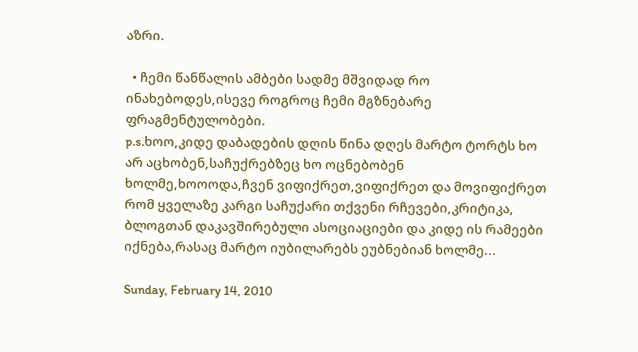აზრი.

  • ჩემი წანწალის ამბები სადმე მშვიდად რო ინახებოდეს,ისევე როგროც ჩემი მგზნებარე ფრაგმენტულობები.
p.s.ხოო,კიდე დაბადების დღის წინა დღეს მარტო ტორტს ხო არ აცხობენ,საჩუქრებზეც ხო ოცნებობენ ხოლმე,ხოოოდა,ჩვენ ვიფიქრეთ,ვიფიქრეთ და მოვიფიქრეთ რომ ყველაზე კარგი საჩუქარი თქვენი რჩევები,კრიტიკა, ბლოგთან დაკავშირებული ასოციაციები და კიდე ის რამეები იქნება,რასაც მარტო იუბილარებს ეუბნებიან ხოლმე...

Sunday, February 14, 2010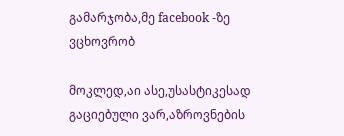გამარჯობა,მე facebook -ზე ვცხოვრობ

მოკლედ,აი ასე,უსასტიკესად გაციებული ვარ,აზროვნების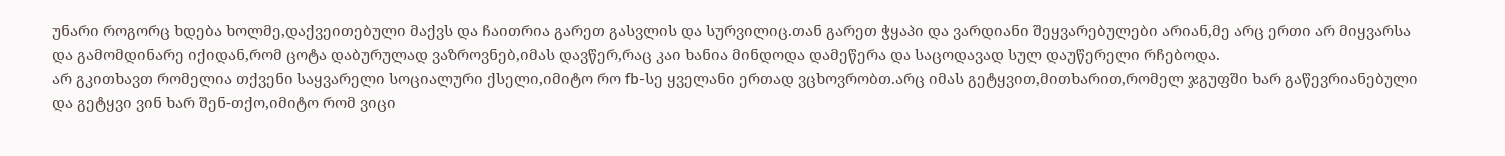უნარი როგორც ხდება ხოლმე,დაქვეითებული მაქვს და ჩაითრია გარეთ გასვლის და სურვილიც.თან გარეთ ჭყაპი და ვარდიანი შეყვარებულები არიან,მე არც ერთი არ მიყვარსა და გამომდინარე იქიდან,რომ ცოტა დაბურულად ვაზროვნებ,იმას დავწერ,რაც კაი ხანია მინდოდა დამეწერა და საცოდავად სულ დაუწერელი რჩებოდა.
არ გკითხავთ რომელია თქვენი საყვარელი სოციალური ქსელი,იმიტო რო fb-სე ყველანი ერთად ვცხოვრობთ.არც იმას გეტყვით,მითხარით,რომელ ჯგუფში ხარ გაწევრიანებული და გეტყვი ვინ ხარ შენ-თქო,იმიტო რომ ვიცი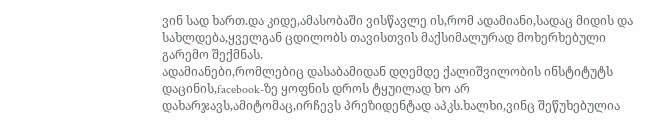ვინ სად ხართ.და კიდე,ამასობაში ვისწავლე ის,რომ ადამიანი,სადაც მიდის და სახლდება,ყველგან ცდილობს თავისთვის მაქსიმალურად მოხერხებული გარემო შექმნას.
ადამიანები,რომლებიც დასაბამიდან დღემდე ქალიშვილობის ინსტიტუტს დაცინის,facebook-ზე ყოფნის დროს ტყუილად ხო არ დახარჯავს,ამიტომაც,ირჩევს პრეზიდენტად აპკს.ხალხი,ვინც შეწუხებულია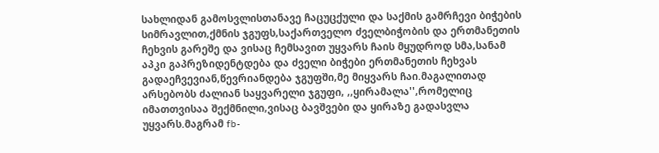სახლიდან გამოსვლისთანავე ჩაცუცქული და საქმის გამრჩევი ბიჭების სიმრავლით,ქმნის ჯგუფს,საქართველო ძველბიჭობის და ერთმანეთის ჩეხვის გარეშე და ვისაც ჩემსავით უყვარს ჩაის მყუდროდ სმა,სანამ აპკი გაპრეზიდენტდება და ძველი ბიჭები ერთმანეთის ჩეხვას გადაეჩვევიან,წევრიანდება ჯგუფში,მე მიყვარს ჩაი.მაგალითად არსებობს ძალიან საყვარელი ჯგუფი, ,,ყირამალა'',რომელიც იმათთვისაა შექმნილი,ვისაც ბავშვები და ყირაზე გადასვლა უყვარს.მაგრამ fb-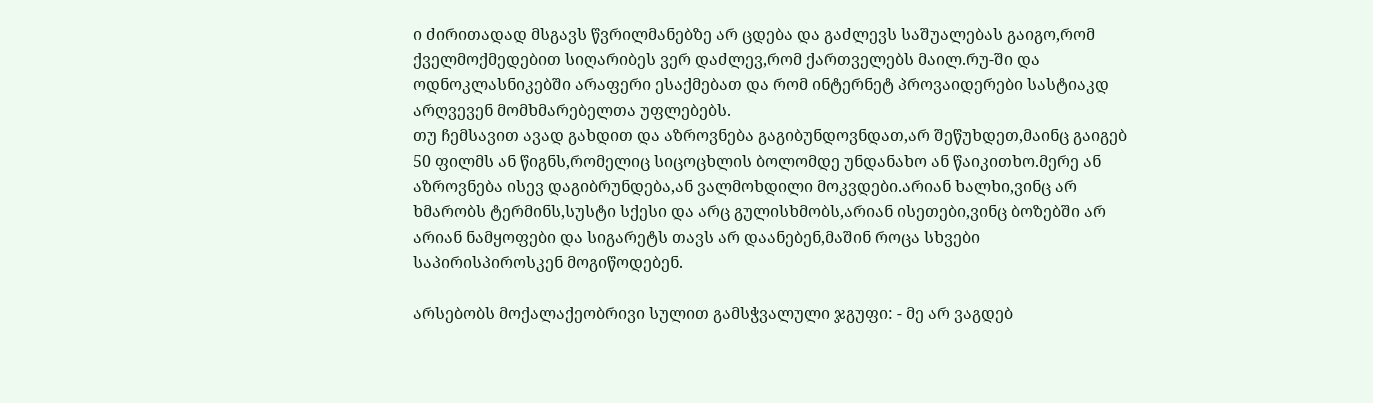ი ძირითადად მსგავს წვრილმანებზე არ ცდება და გაძლევს საშუალებას გაიგო,რომ ქველმოქმედებით სიღარიბეს ვერ დაძლევ,რომ ქართველებს მაილ.რუ-ში და ოდნოკლასნიკებში არაფერი ესაქმებათ და რომ ინტერნეტ პროვაიდერები სასტიაკდ არღვევენ მომხმარებელთა უფლებებს.
თუ ჩემსავით ავად გახდით და აზროვნება გაგიბუნდოვნდათ,არ შეწუხდეთ,მაინც გაიგებ 50 ფილმს ან წიგნს,რომელიც სიცოცხლის ბოლომდე უნდანახო ან წაიკითხო.მერე ან აზროვნება ისევ დაგიბრუნდება,ან ვალმოხდილი მოკვდები.არიან ხალხი,ვინც არ ხმარობს ტერმინს,სუსტი სქესი და არც გულისხმობს,არიან ისეთები,ვინც ბოზებში არ არიან ნამყოფები და სიგარეტს თავს არ დაანებენ,მაშინ როცა სხვები საპირისპიროსკენ მოგიწოდებენ.

არსებობს მოქალაქეობრივი სულით გამსჭვალული ჯგუფი: - მე არ ვაგდებ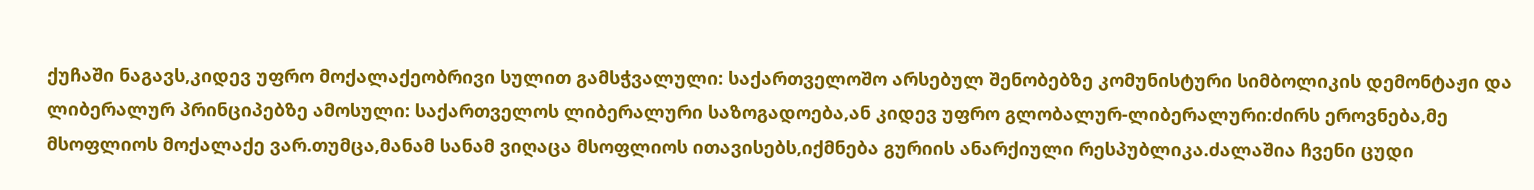ქუჩაში ნაგავს,კიდევ უფრო მოქალაქეობრივი სულით გამსჭვალული: საქართველოშო არსებულ შენობებზე კომუნისტური სიმბოლიკის დემონტაჟი და ლიბერალურ პრინციპებზე ამოსული: საქართველოს ლიბერალური საზოგადოება,ან კიდევ უფრო გლობალურ-ლიბერალური:ძირს ეროვნება,მე მსოფლიოს მოქალაქე ვარ.თუმცა,მანამ სანამ ვიღაცა მსოფლიოს ითავისებს,იქმნება გურიის ანარქიული რესპუბლიკა.ძალაშია ჩვენი ცუდი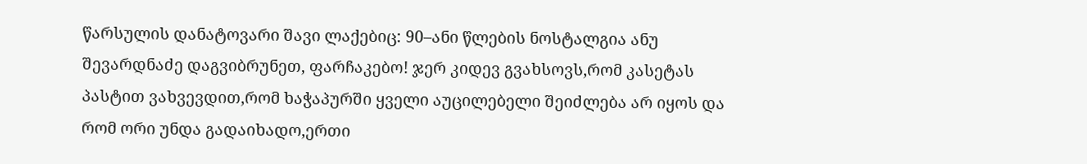წარსულის დანატოვარი შავი ლაქებიც: 90–ანი წლების ნოსტალგია ანუ შევარდნაძე დაგვიბრუნეთ, ფარჩაკებო! ჯერ კიდევ გვახსოვს,რომ კასეტას პასტით ვახვევდით,რომ ხაჭაპურში ყველი აუცილებელი შეიძლება არ იყოს და რომ ორი უნდა გადაიხადო,ერთი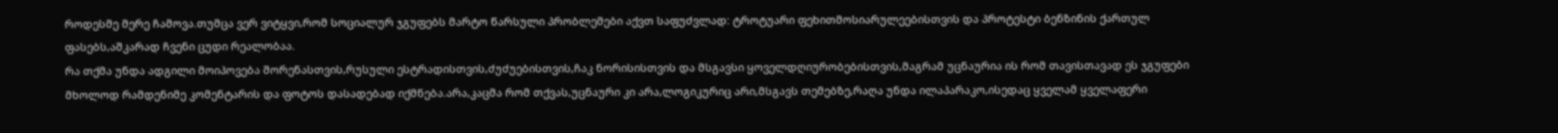როდესმე მერე ჩამოვა.თუმცა ვერ ვიტყვი,რომ სოციალურ ჯგუფებს მარტო წარსული პრობლემები აქვთ საფუძვლად: ტროტუარი ფეხითმოსიარულეებისთვის და პროტესტი ბენზინის ქართულ ფასებს,აშკარად ჩვენი ცუდი რეალობაა.
რა თქმა უნდა ადგილი მოიპოვება შორენასთვის,რუსული ესტრადისთვის,ძუძუებისთვის,ჩაკ ნორისისთვის და მსგავსი ყოველდღიურობებისთვის,მაგრამ უცნაურია ის რომ თავისთავად ეს ჯგუფები მხოლოდ რამდენიმე კომენტარის და ფოტოს დასადებად იქმნება.არა,კაცმა რომ თქვას,უცნაური კი არა,ლოგიკურიც არი,მსგავს თემებზე,რაღა უნდა ილაპარაკო,ისედაც ყველამ ყველაფერი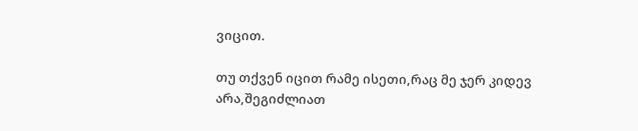ვიცით.

თუ თქვენ იცით რამე ისეთი,რაც მე ჯერ კიდევ არა,შეგიძლიათ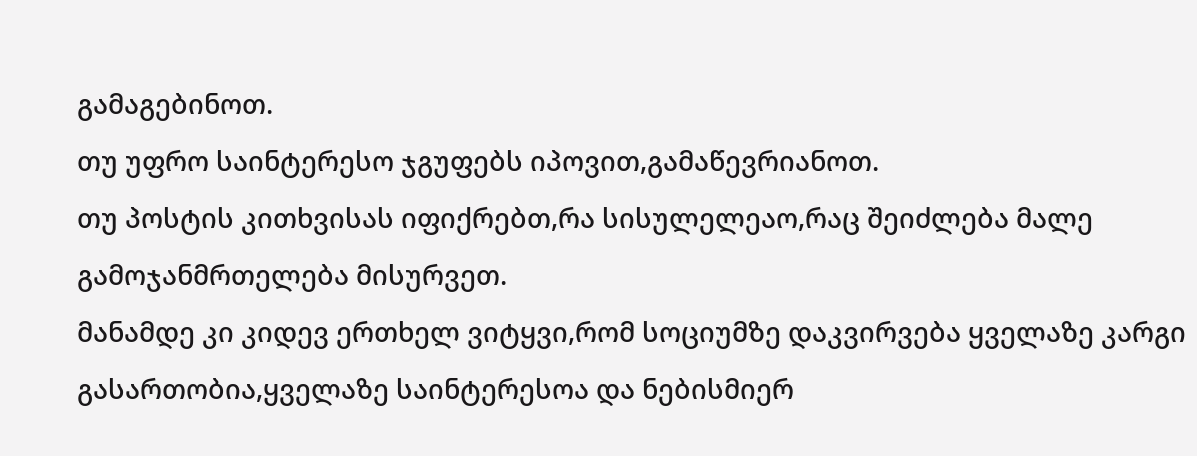გამაგებინოთ.
თუ უფრო საინტერესო ჯგუფებს იპოვით,გამაწევრიანოთ.
თუ პოსტის კითხვისას იფიქრებთ,რა სისულელეაო,რაც შეიძლება მალე გამოჯანმრთელება მისურვეთ.
მანამდე კი კიდევ ერთხელ ვიტყვი,რომ სოციუმზე დაკვირვება ყველაზე კარგი გასართობია,ყველაზე საინტერესოა და ნებისმიერ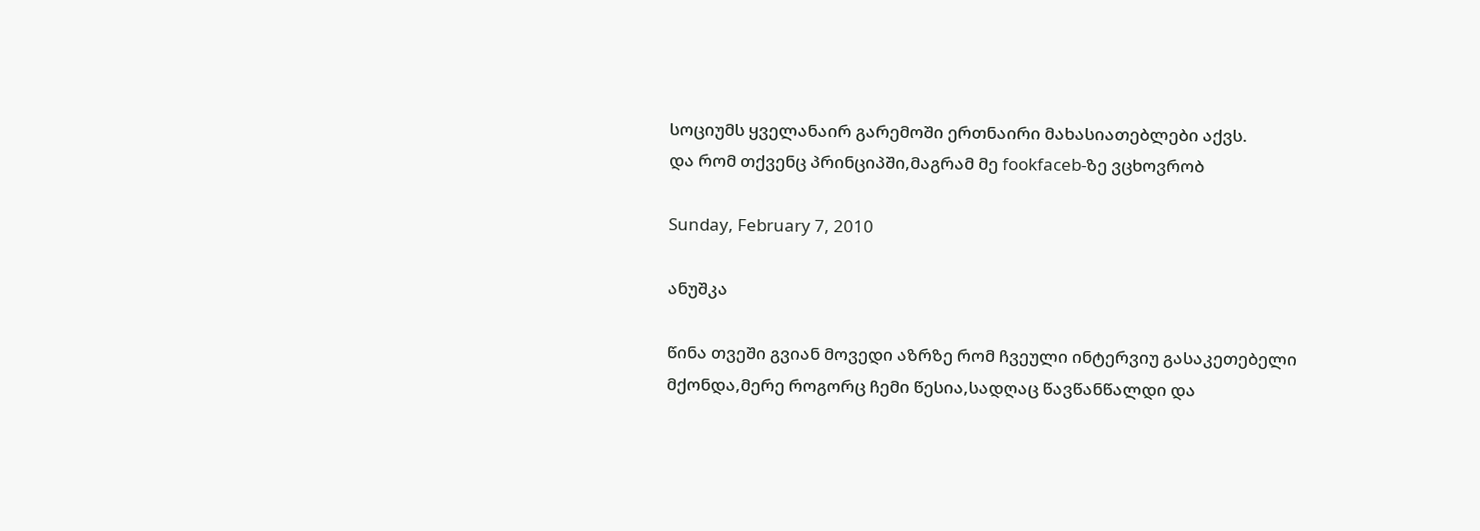სოციუმს ყველანაირ გარემოში ერთნაირი მახასიათებლები აქვს.
და რომ თქვენც პრინციპში,მაგრამ მე fookfaceb-ზე ვცხოვრობ

Sunday, February 7, 2010

ანუშკა

წინა თვეში გვიან მოვედი აზრზე რომ ჩვეული ინტერვიუ გასაკეთებელი მქონდა,მერე როგორც ჩემი წესია,სადღაც წავწანწალდი და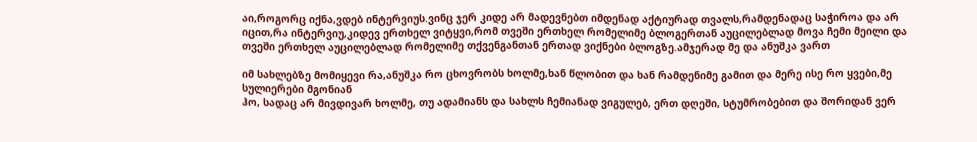აი,როგორც იქნა,ვდებ ინტერვიუს.ვინც ჯერ კიდე არ მადევნებთ იმდენად აქტიურად თვალს,რამდენადაც საჭიროა და არ იცით,რა ინტერვიუ,კიდევ ერთხელ ვიტყვი,რომ თვეში ერთხელ რომელიმე ბლოგერთან აუცილებლად მოვა ჩემი მეილი და თვეში ერთხელ აუცილებლად რომელიმე თქვენგანთან ერთად ვიქნები ბლოგზე.ამჯერად მე და ანუშკა ვართ

იმ სახლებზე მომიყევი რა,ანუშკა რო ცხოვრობს ხოლმე,ხან წლობით და ხან რამდენიმე გამით და მერე ისე რო ყვები,მე სულიერები მგონიან
ჰო, სადაც არ მივდივარ ხოლმე, თუ ადამიანს და სახლს ჩემიანად ვიგულებ, ერთ დღეში, სტუმრობებით და შორიდან ვერ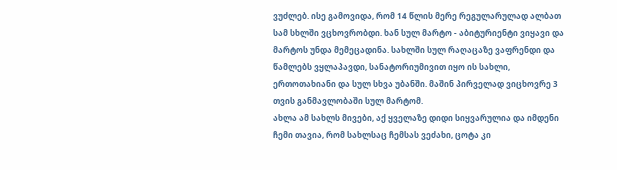ვუძლებ. ისე გამოვიდა, რომ 14 წლის მერე რეგულარულად ალბათ სამ სხლში ვცხოვრობდი. ხან სულ მარტო - აბიტურიენტი ვიყავი და მარტოს უნდა მემეცადინა. სახლში სულ რაღაცაზე ვაფრენდი და წამლებს ვყლაპავდი, სანატორიუმივით იყო ის სახლი, ერთოთახიანი და სულ სხვა უბანში. მაშინ პირველად ვიცხოვრე 3 თვის განმავლობაში სულ მარტომ.
ახლა ამ სახლს მივები, აქ ყველაზე დიდი სიყვარულია და იმდენი ჩემი თავია, რომ სახლსაც ჩემსას ვეძახი, ცოტა კი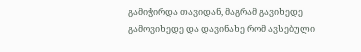გამიჭირდა თავიდან, მაგრამ გავიხედე გამოვიხედე და დავინახე რომ ავსებული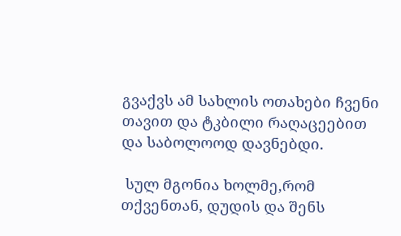გვაქვს ამ სახლის ოთახები ჩვენი თავით და ტკბილი რაღაცეებით და საბოლოოდ დავნებდი.

 სულ მგონია ხოლმე,რომ თქვენთან, დუდის და შენს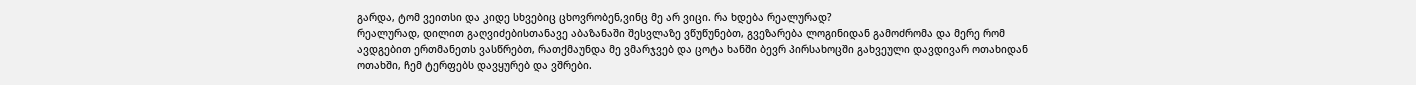გარდა, ტომ ვეითსი და კიდე სხვებიც ცხოვრობენ,ვინც მე არ ვიცი. რა ხდება რეალურად?
რეალურად, დილით გაღვიძებისთანავე აბაზანაში შესვლაზე ვწუწუნებთ, გვეზარება ლოგინიდან გამოძრომა და მერე რომ ავდგებით ერთმანეთს ვასწრებთ, რათქმაუნდა მე ვმარჯვებ და ცოტა ხანში ბევრ პირსახოცში გახვეული დავდივარ ოთახიდან ოთახში, ჩემ ტერფებს დავყურებ და ვშრები.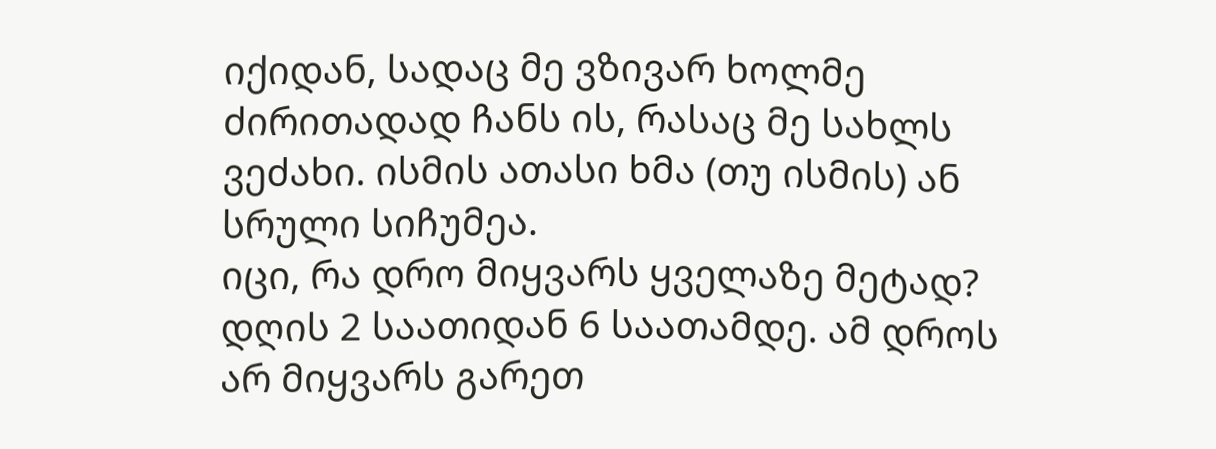იქიდან, სადაც მე ვზივარ ხოლმე ძირითადად ჩანს ის, რასაც მე სახლს ვეძახი. ისმის ათასი ხმა (თუ ისმის) ან სრული სიჩუმეა.
იცი, რა დრო მიყვარს ყველაზე მეტად? დღის 2 საათიდან 6 საათამდე. ამ დროს არ მიყვარს გარეთ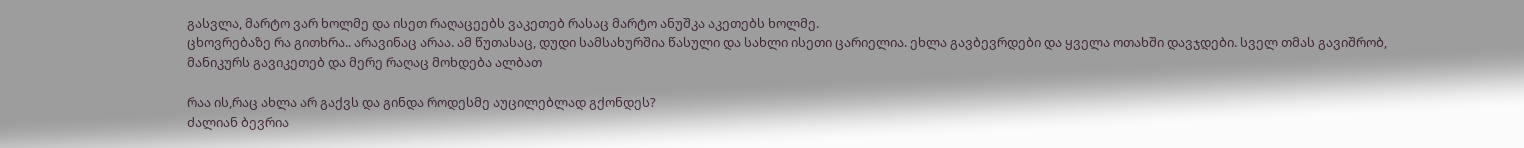გასვლა, მარტო ვარ ხოლმე და ისეთ რაღაცეებს ვაკეთებ რასაც მარტო ანუშკა აკეთებს ხოლმე.
ცხოვრებაზე რა გითხრა.. არავინაც არაა. ამ წუთასაც, დუდი სამსახურშია წასული და სახლი ისეთი ცარიელია. ეხლა გავბევრდები და ყველა ოთახში დავჯდები. სველ თმას გავიშრობ, მანიკურს გავიკეთებ და მერე რაღაც მოხდება ალბათ

რაა ის,რაც ახლა არ გაქვს და გინდა როდესმე აუცილებლად გქონდეს?
ძალიან ბევრია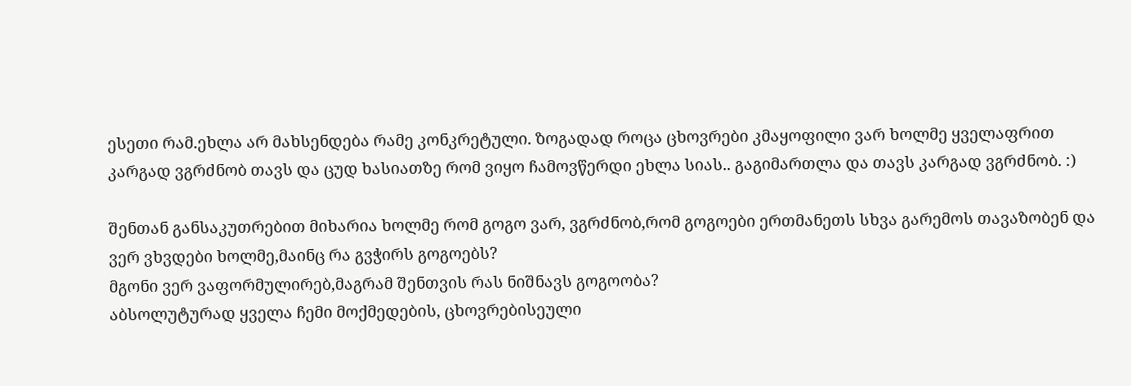ესეთი რამ.ეხლა არ მახსენდება რამე კონკრეტული. ზოგადად როცა ცხოვრები კმაყოფილი ვარ ხოლმე ყველაფრით კარგად ვგრძნობ თავს და ცუდ ხასიათზე რომ ვიყო ჩამოვწერდი ეხლა სიას.. გაგიმართლა და თავს კარგად ვგრძნობ. :)

შენთან განსაკუთრებით მიხარია ხოლმე რომ გოგო ვარ, ვგრძნობ,რომ გოგოები ერთმანეთს სხვა გარემოს თავაზობენ და ვერ ვხვდები ხოლმე,მაინც რა გვჭირს გოგოებს?
მგონი ვერ ვაფორმულირებ,მაგრამ შენთვის რას ნიშნავს გოგოობა?
აბსოლუტურად ყველა ჩემი მოქმედების, ცხოვრებისეული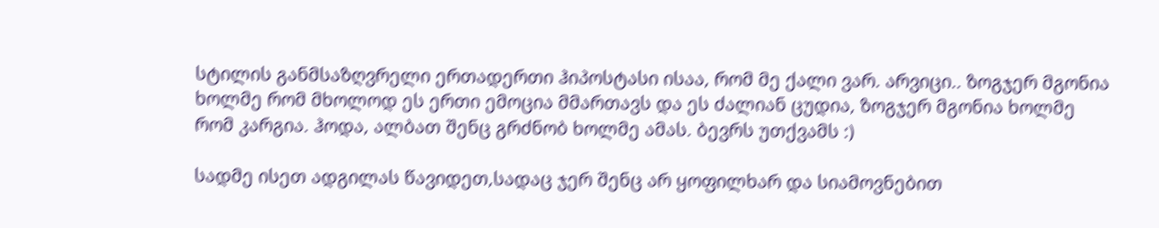სტილის განმსაზღვრელი ერთადერთი ჰიპოსტასი ისაა, რომ მე ქალი ვარ. არვიცი.. ზოგჯერ მგონია ხოლმე რომ მხოლოდ ეს ერთი ემოცია მმართავს და ეს ძალიან ცუდია, ზოგჯერ მგონია ხოლმე რომ კარგია. ჰოდა, ალბათ შენც გრძნობ ხოლმე ამას. ბევრს უთქვამს :)

სადმე ისეთ ადგილას წავიდეთ,სადაც ჯერ შენც არ ყოფილხარ და სიამოვნებით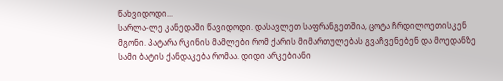წახვიდოდი...
სარლა-ლე კანედაში წავიდოდი. დასავლეთ საფრანგეთშია, ცოტა ჩრდილოეთისკენ მგონი. პატარა რკინის მამლები რომ ქარის მიმართულებას გვაჩვენებენ და მოედანზე სამი ბატის ქანდაკება რომაა. დიდი არკებიანი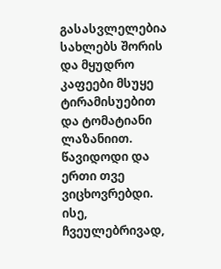გასასვლელებია სახლებს შორის და მყუდრო კაფეები მსუყე ტირამისუებით და ტომატიანი ლაზანიით. წავიდოდი და ერთი თვე ვიცხოვრებდი. ისე, ჩვეულებრივად,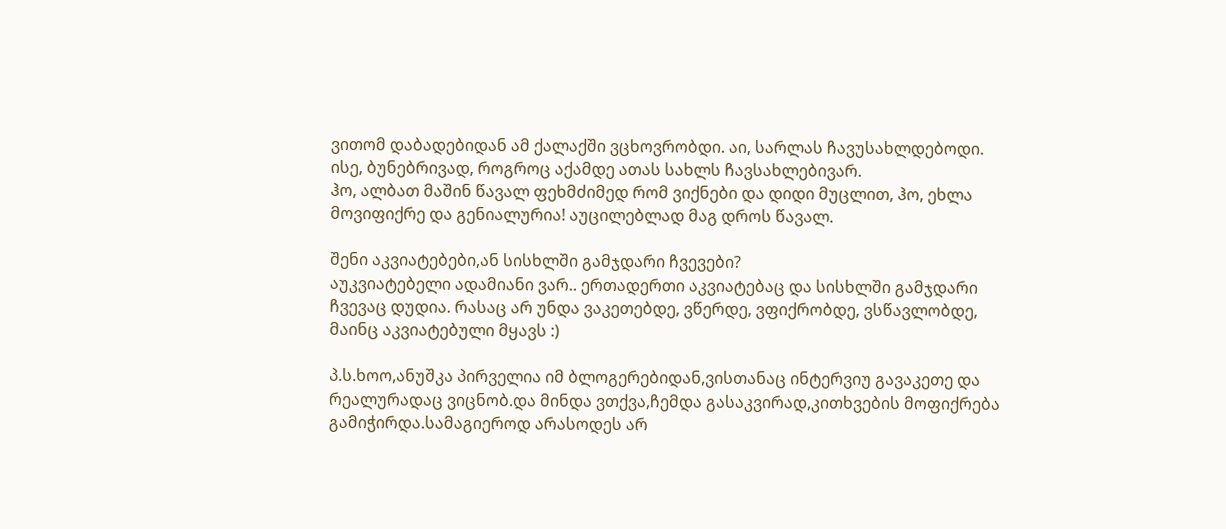ვითომ დაბადებიდან ამ ქალაქში ვცხოვრობდი. აი, სარლას ჩავუსახლდებოდი. ისე, ბუნებრივად, როგროც აქამდე ათას სახლს ჩავსახლებივარ.
ჰო, ალბათ მაშინ წავალ ფეხმძიმედ რომ ვიქნები და დიდი მუცლით, ჰო, ეხლა მოვიფიქრე და გენიალურია! აუცილებლად მაგ დროს წავალ.

შენი აკვიატებები,ან სისხლში გამჯდარი ჩვევები?
აუკვიატებელი ადამიანი ვარ.. ერთადერთი აკვიატებაც და სისხლში გამჯდარი ჩვევაც დუდია. რასაც არ უნდა ვაკეთებდე, ვწერდე, ვფიქრობდე, ვსწავლობდე, მაინც აკვიატებული მყავს :)

პ.ს.ხოო,ანუშკა პირველია იმ ბლოგერებიდან,ვისთანაც ინტერვიუ გავაკეთე და რეალურადაც ვიცნობ.და მინდა ვთქვა,ჩემდა გასაკვირად,კითხვების მოფიქრება გამიჭირდა.სამაგიეროდ არასოდეს არ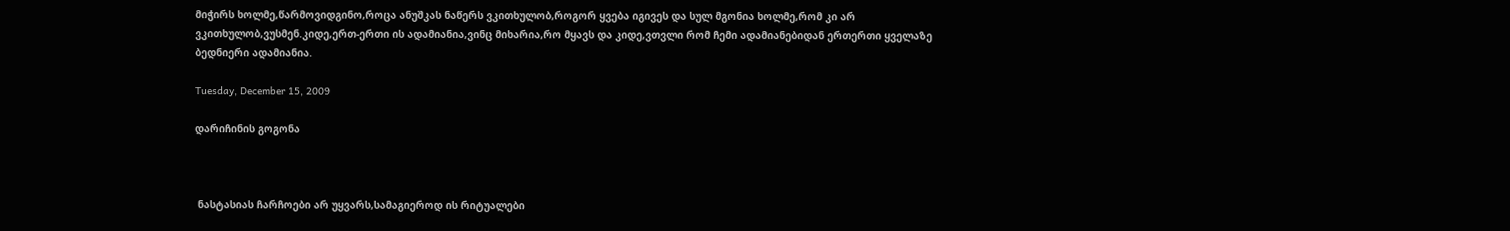მიჭირს ხოლმე,წარმოვიდგინო,როცა ანუშკას ნაწერს ვკითხულობ,როგორ ყვება იგივეს და სულ მგონია ხოლმე,რომ კი არ ვკითხულობ,ვუსმენ.კიდე,ერთ-ერთი ის ადამიანია,ვინც მიხარია,რო მყავს და კიდე,ვთვლი რომ ჩემი ადამიანებიდან ერთერთი ყველაზე ბედნიერი ადამიანია.

Tuesday, December 15, 2009

დარიჩინის გოგონა



 ნასტასიას ჩარჩოები არ უყვარს,სამაგიეროდ ის რიტუალები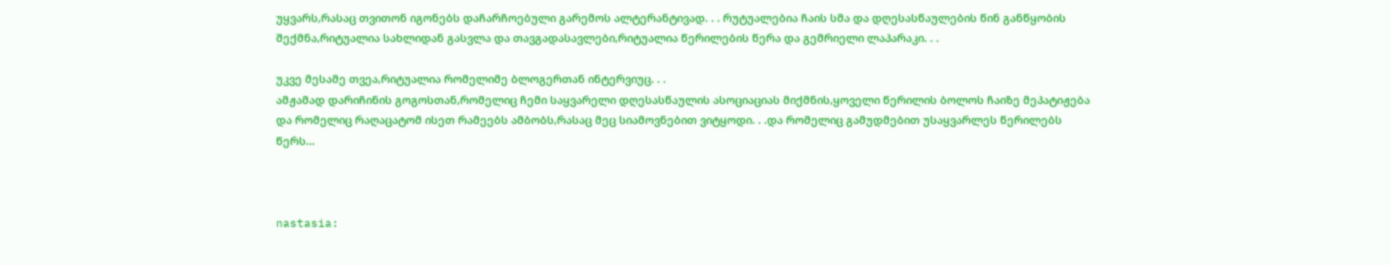უყვარს,რასაც თვითონ იგონებს დაჩარჩოებული გარემოს ალტერანტივად. . . რუტუალებია ჩაის სმა და დღესასწაულების წინ განწყობის შექმნა,რიტუალია სახლიდან გასვლა და თავგადასავლები,რიტუალია წერილების წერა და გემრიელი ლაპარაკი. . .

უკვე მესამე თვეა,რიტუალია რომელიმე ბლოგერთან ინტერვიუც. . .
ამჟამად დარიჩინის გოგოსთან,რომელიც ჩემი საყვარელი დღესასწაულის ასოციაციას მიქმნის,ყოველი წერილის ბოლოს ჩაიზე მეპატიჟება და რომელიც რაღაცატომ ისეთ რამეებს ამბობს,რასაც მეც სიამოვნებით ვიტყოდი. . .და რომელიც გამუდმებით უსაყვარლეს წერილებს წერს...



nastasia: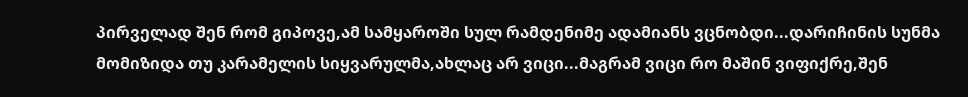პირველად შენ რომ გიპოვე,ამ სამყაროში სულ რამდენიმე ადამიანს ვცნობდი...დარიჩინის სუნმა მომიზიდა თუ კარამელის სიყვარულმა,ახლაც არ ვიცი...მაგრამ ვიცი რო მაშინ ვიფიქრე,შენ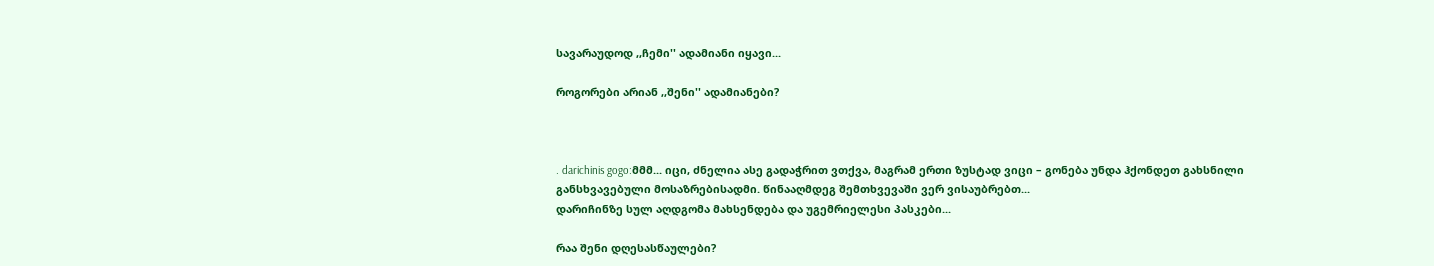სავარაუდოდ ,,ჩემი'' ადამიანი იყავი...

როგორები არიან ,,შენი'' ადამიანები?



. darichinis gogo:მმმ... იცი, ძნელია ასე გადაჭრით ვთქვა, მაგრამ ერთი ზუსტად ვიცი – გონება უნდა ჰქონდეთ გახსნილი განსხვავებული მოსაზრებისადმი. წინააღმდეგ შემთხვევაში ვერ ვისაუბრებთ...
დარიჩინზე სულ აღდგომა მახსენდება და უგემრიელესი პასკები...

რაა შენი დღესასწაულები?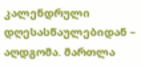კალენდრული დღესასწაულებიდან – აღდგომა. მართლა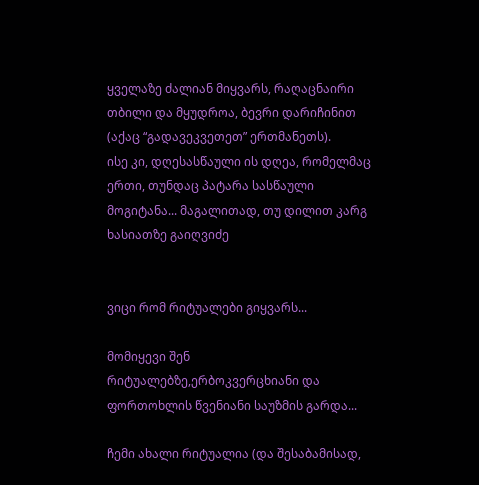ყველაზე ძალიან მიყვარს, რაღაცნაირი თბილი და მყუდროა, ბევრი დარიჩინით (აქაც “გადავეკვეთეთ” ერთმანეთს).
ისე კი, დღესასწაული ის დღეა, რომელმაც ერთი, თუნდაც პატარა სასწაული მოგიტანა... მაგალითად, თუ დილით კარგ ხასიათზე გაიღვიძე


ვიცი რომ რიტუალები გიყვარს...

მომიყევი შენ რიტუალებზე,ერბოკვერცხიანი და ფორთოხლის წვენიანი საუზმის გარდა...

ჩემი ახალი რიტუალია (და შესაბამისად,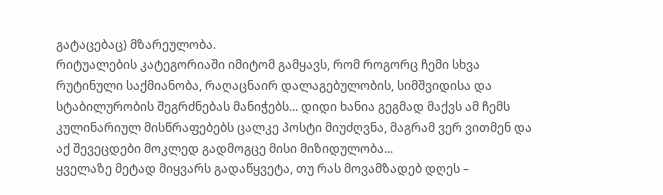გატაცებაც) მზარეულობა.
რიტუალების კატეგორიაში იმიტომ გამყავს, რომ როგორც ჩემი სხვა რუტინული საქმიანობა, რაღაცნაირ დალაგებულობის, სიმშვიდისა და სტაბილურობის შეგრძნებას მანიჭებს... დიდი ხანია გეგმად მაქვს ამ ჩემს კულინარიულ მისწრაფებებს ცალკე პოსტი მიუძღვნა, მაგრამ ვერ ვითმენ და აქ შევეცდები მოკლედ გადმოგცე მისი მიზიდულობა...
ყველაზე მეტად მიყვარს გადაწყვეტა, თუ რას მოვამზადებ დღეს –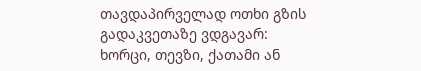თავდაპირველად ოთხი გზის გადაკვეთაზე ვდგავარ: ხორცი, თევზი, ქათამი ან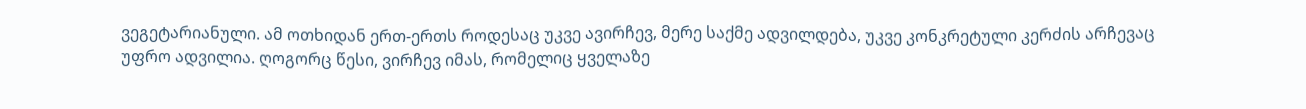ვეგეტარიანული. ამ ოთხიდან ერთ-ერთს როდესაც უკვე ავირჩევ, მერე საქმე ადვილდება, უკვე კონკრეტული კერძის არჩევაც უფრო ადვილია. ღოგორც წესი, ვირჩევ იმას, რომელიც ყველაზე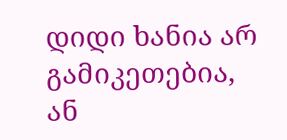დიდი ხანია არ გამიკეთებია, ან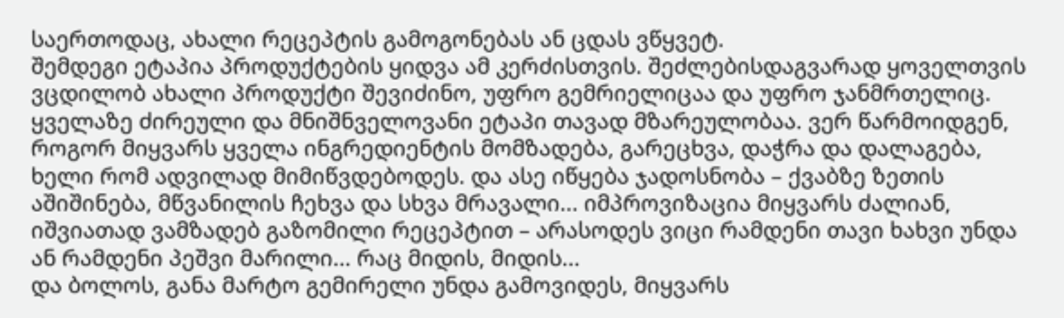საერთოდაც, ახალი რეცეპტის გამოგონებას ან ცდას ვწყვეტ.
შემდეგი ეტაპია პროდუქტების ყიდვა ამ კერძისთვის. შეძლებისდაგვარად ყოველთვის ვცდილობ ახალი პროდუქტი შევიძინო, უფრო გემრიელიცაა და უფრო ჯანმრთელიც.
ყველაზე ძირეული და მნიშნველოვანი ეტაპი თავად მზარეულობაა. ვერ წარმოიდგენ, როგორ მიყვარს ყველა ინგრედიენტის მომზადება, გარეცხვა, დაჭრა და დალაგება, ხელი რომ ადვილად მიმიწვდებოდეს. და ასე იწყება ჯადოსნობა – ქვაბზე ზეთის აშიშინება, მწვანილის ჩეხვა და სხვა მრავალი... იმპროვიზაცია მიყვარს ძალიან, იშვიათად ვამზადებ გაზომილი რეცეპტით – არასოდეს ვიცი რამდენი თავი ხახვი უნდა ან რამდენი პეშვი მარილი... რაც მიდის, მიდის...
და ბოლოს, განა მარტო გემირელი უნდა გამოვიდეს, მიყვარს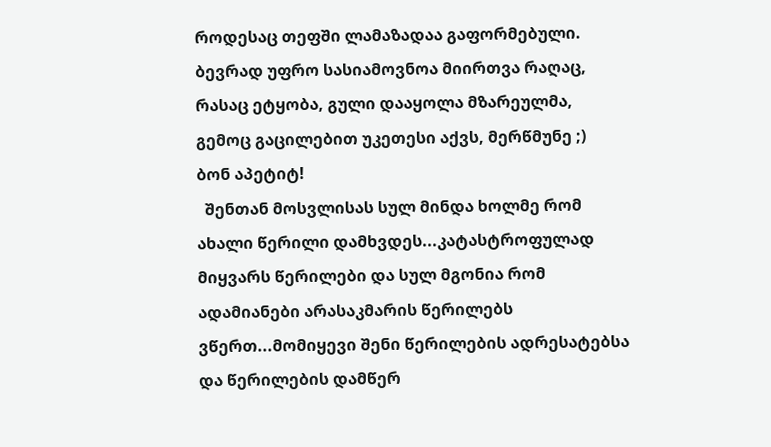როდესაც თეფში ლამაზადაა გაფორმებული. ბევრად უფრო სასიამოვნოა მიირთვა რაღაც, რასაც ეტყობა, გული დააყოლა მზარეულმა, გემოც გაცილებით უკეთესი აქვს, მერწმუნე ;)
ბონ აპეტიტ!
  შენთან მოსვლისას სულ მინდა ხოლმე რომ ახალი წერილი დამხვდეს...კატასტროფულად მიყვარს წერილები და სულ მგონია რომ ადამიანები არასაკმარის წერილებს ვწერთ...მომიყევი შენი წერილების ადრესატებსა და წერილების დამწერ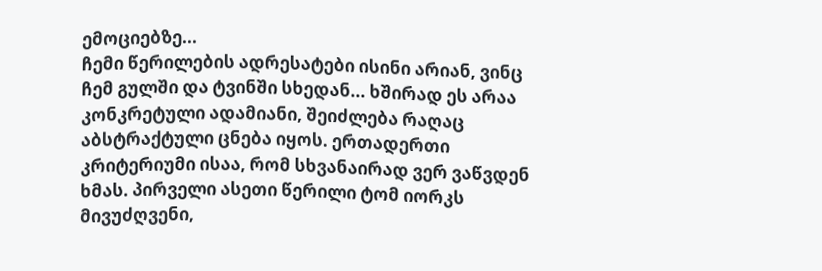ემოციებზე...
ჩემი წერილების ადრესატები ისინი არიან, ვინც ჩემ გულში და ტვინში სხედან... ხშირად ეს არაა კონკრეტული ადამიანი, შეიძლება რაღაც აბსტრაქტული ცნება იყოს. ერთადერთი კრიტერიუმი ისაა, რომ სხვანაირად ვერ ვაწვდენ ხმას. პირველი ასეთი წერილი ტომ იორკს მივუძღვენი,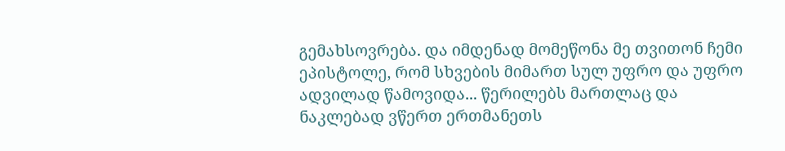გემახსოვრება. და იმდენად მომეწონა მე თვითონ ჩემი ეპისტოლე, რომ სხვების მიმართ სულ უფრო და უფრო ადვილად წამოვიდა... წერილებს მართლაც და ნაკლებად ვწერთ ერთმანეთს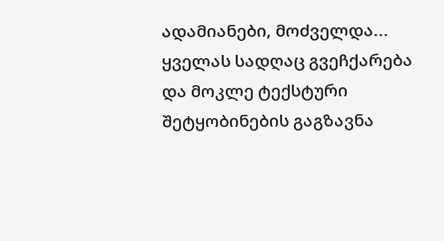ადამიანები, მოძველდა... ყველას სადღაც გვეჩქარება და მოკლე ტექსტური შეტყობინების გაგზავნა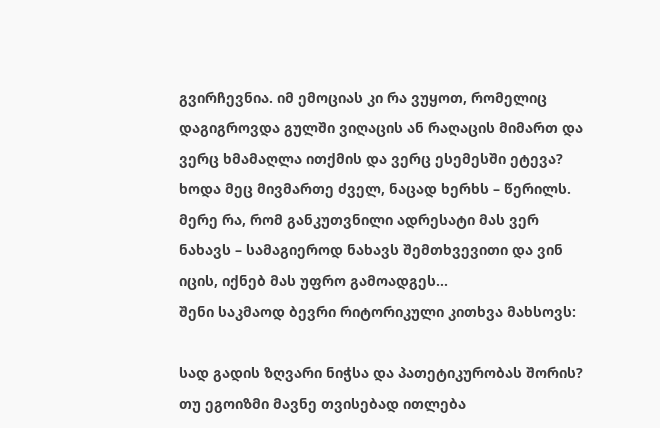გვირჩევნია. იმ ემოციას კი რა ვუყოთ, რომელიც დაგიგროვდა გულში ვიღაცის ან რაღაცის მიმართ და ვერც ხმამაღლა ითქმის და ვერც ესემესში ეტევა? ხოდა მეც მივმართე ძველ, ნაცად ხერხს – წერილს. მერე რა, რომ განკუთვნილი ადრესატი მას ვერ ნახავს – სამაგიეროდ ნახავს შემთხვევითი და ვინ იცის, იქნებ მას უფრო გამოადგეს...
შენი საკმაოდ ბევრი რიტორიკული კითხვა მახსოვს:

სად გადის ზღვარი ნიჭსა და პათეტიკურობას შორის?
თუ ეგოიზმი მავნე თვისებად ითლება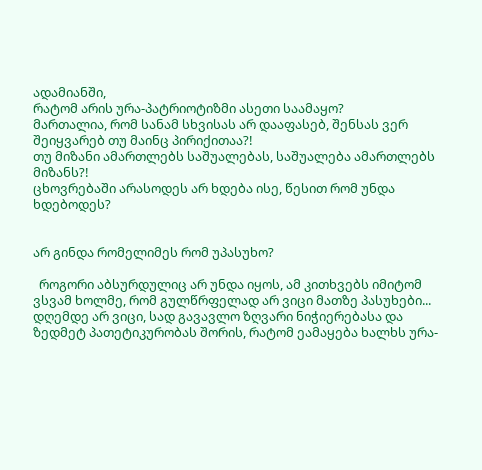ადამიანში,
რატომ არის ურა-პატრიოტიზმი ასეთი საამაყო?
მართალია, რომ სანამ სხვისას არ დააფასებ, შენსას ვერ შეიყვარებ თუ მაინც პირიქითაა?!
თუ მიზანი ამართლებს საშუალებას, საშუალება ამართლებს მიზანს?!
ცხოვრებაში არასოდეს არ ხდება ისე, წესით რომ უნდა ხდებოდეს?


არ გინდა რომელიმეს რომ უპასუხო?

  როგორი აბსურდულიც არ უნდა იყოს, ამ კითხვებს იმიტომ ვსვამ ხოლმე, რომ გულწრფელად არ ვიცი მათზე პასუხები... დღემდე არ ვიცი, სად გავავლო ზღვარი ნიჭიერებასა და ზედმეტ პათეტიკურობას შორის, რატომ ეამაყება ხალხს ურა-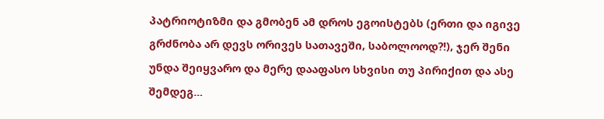პატრიოტიზმი და გმობენ ამ დროს ეგოისტებს (ერთი და იგივე გრძნობა არ დევს ორივეს სათავეში, საბოლოოდ?!), ჯერ შენი უნდა შეიყვარო და მერე დააფასო სხვისი თუ პირიქით და ასე შემდეგ...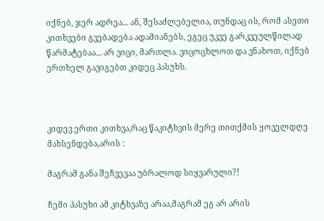იქნებ, ჯერ ადრეა... ან, შესაძლებელია, თუნდაც ის, რომ ასეთი კითხვები გვებადება ადამიანებს, ეგეც უკვე გარკვეულწილად წარმატებაა... არ ვიცი, მართლა. ვიცოცხლოთ და ვნახოთ, იქნებ ერთხელ გავიგებთ კიდეც პასუხს.



კიდევ ერთი კითხვა,რაც წაკიტხვის მერე თითქმის ყოველდღე მახსენდება,არის :

მაგრამ განა შეჩვევაა უბრალოდ სიყვარული?!

ჩემი პასუხი ამ კიტხვაზე არაა,მაგრამ ეგ არ არის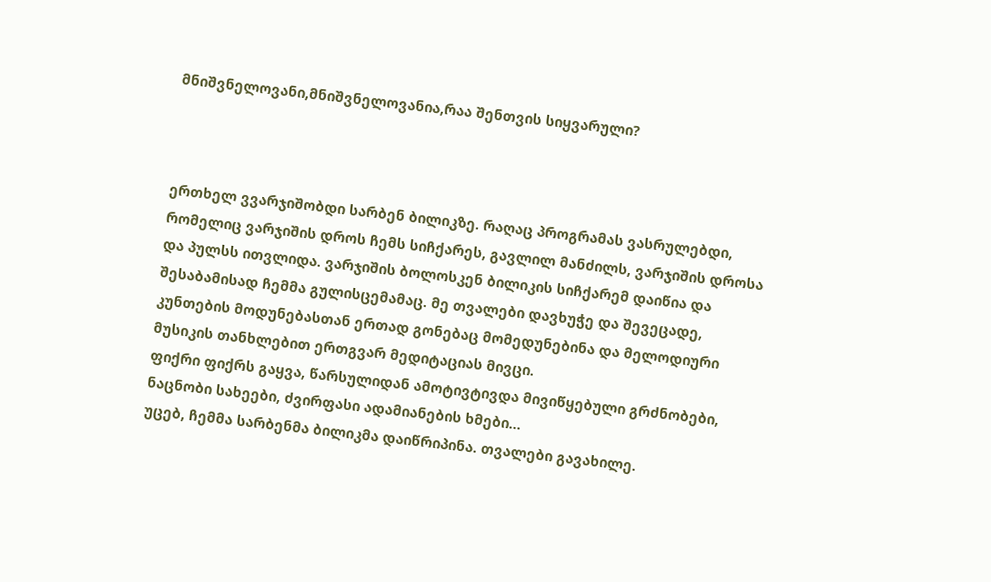მნიშვნელოვანი,მნიშვნელოვანია,რაა შენთვის სიყვარული?



ერთხელ ვვარჯიშობდი სარბენ ბილიკზე. რაღაც პროგრამას ვასრულებდი, რომელიც ვარჯიშის დროს ჩემს სიჩქარეს, გავლილ მანძილს, ვარჯიშის დროსა და პულსს ითვლიდა. ვარჯიშის ბოლოსკენ ბილიკის სიჩქარემ დაიწია და შესაბამისად ჩემმა გულისცემამაც. მე თვალები დავხუჭე და შევეცადე, კუნთების მოდუნებასთან ერთად გონებაც მომედუნებინა და მელოდიური მუსიკის თანხლებით ერთგვარ მედიტაციას მივცი.
ფიქრი ფიქრს გაყვა, წარსულიდან ამოტივტივდა მივიწყებული გრძნობები, ნაცნობი სახეები, ძვირფასი ადამიანების ხმები...
უცებ, ჩემმა სარბენმა ბილიკმა დაიწრიპინა. თვალები გავახილე.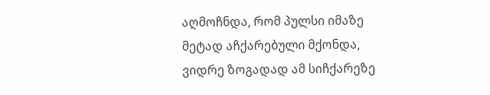აღმოჩნდა, რომ პულსი იმაზე მეტად აჩქარებული მქონდა, ვიდრე ზოგადად ამ სიჩქარეზე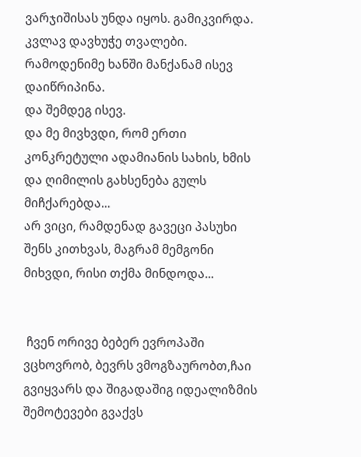ვარჯიშისას უნდა იყოს. გამიკვირდა.
კვლავ დავხუჭე თვალები. რამოდენიმე ხანში მანქანამ ისევ დაიწრიპინა.
და შემდეგ ისევ.
და მე მივხვდი, რომ ერთი კონკრეტული ადამიანის სახის, ხმის და ღიმილის გახსენება გულს მიჩქარებდა...
არ ვიცი, რამდენად გავეცი პასუხი შენს კითხვას, მაგრამ მემგონი მიხვდი, რისი თქმა მინდოდა...


 ჩვენ ორივე ბებერ ევროპაში ვცხოვრობ, ბევრს ვმოგზაურობთ,ჩაი გვიყვარს და შიგადაშიგ იდეალიზმის შემოტევები გვაქვს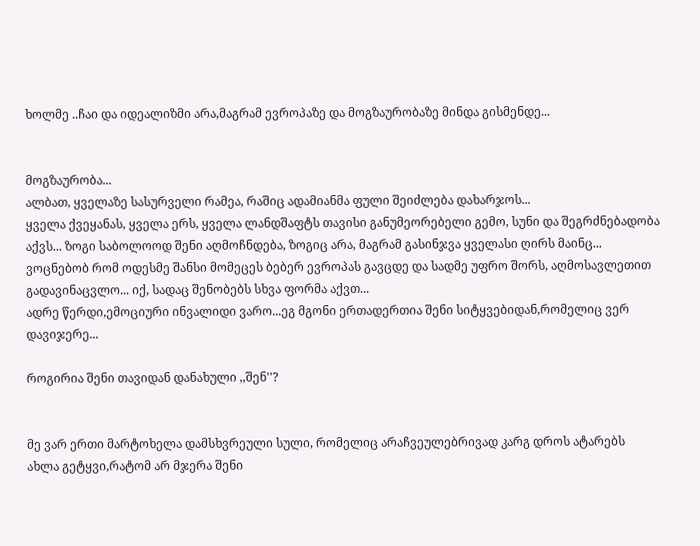ხოლმე ..ჩაი და იდეალიზმი არა,მაგრამ ევროპაზე და მოგზაურობაზე მინდა გისმენდე...


მოგზაურობა...
ალბათ, ყველაზე სასურველი რამეა, რაშიც ადამიანმა ფული შეიძლება დახარჯოს...
ყველა ქვეყანას, ყველა ერს, ყველა ლანდშაფტს თავისი განუმეორებელი გემო, სუნი და შეგრძნებადობა აქვს... ზოგი საბოლოოდ შენი აღმოჩნდება, ზოგიც არა, მაგრამ გასინჯვა ყველასი ღირს მაინც...
ვოცნებობ რომ ოდესმე შანსი მომეცეს ბებერ ევროპას გავცდე და სადმე უფრო შორს, აღმოსავლეთით გადავინაცვლო... იქ, სადაც შენობებს სხვა ფორმა აქვთ...
ადრე წერდი,ემოციური ინვალიდი ვარო...ეგ მგონი ერთადერთია შენი სიტყვებიდან,რომელიც ვერ დავიჯერე...

როგირია შენი თავიდან დანახული ,,შენ''?


მე ვარ ერთი მარტოხელა დამსხვრეული სული, რომელიც არაჩვეულებრივად კარგ დროს ატარებს
ახლა გეტყვი,რატომ არ მჯერა შენი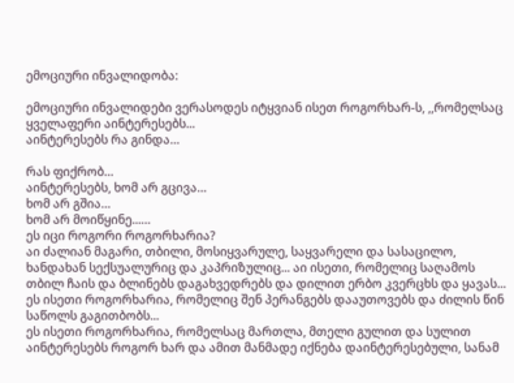ემოციური ინვალიდობა:

ემოციური ინვალიდები ვერასოდეს იტყვიან ისეთ როგორხარ-ს, ,,რომელსაც ყველაფერი აინტერესებს...
აინტერესებს რა გინდა…

რას ფიქრობ…
აინტერესებს, ხომ არ გცივა…
ხომ არ გშია…
ხომ არ მოიწყინე...…
ეს იცი როგორი როგორხარია?
აი ძალიან მაგარი, თბილი, მოსიყვარულე, საყვარელი და სასაცილო, ხანდახან სექსუალურიც და კაპრიზულიც... აი ისეთი, რომელიც საღამოს თბილ ჩაის და ბლინებს დაგახვედრებს და დილით ერბო კვერცხს და ყავას...
ეს ისეთი როგორხარია, რომელიც შენ პერანგებს დააუთოვებს და ძილის წინ საწოლს გაგითბობს...
ეს ისეთი როგორხარია, რომელსაც მართლა, მთელი გულით და სულით აინტერესებს როგორ ხარ და ამით მანმადე იქნება დაინტერესებული, სანამ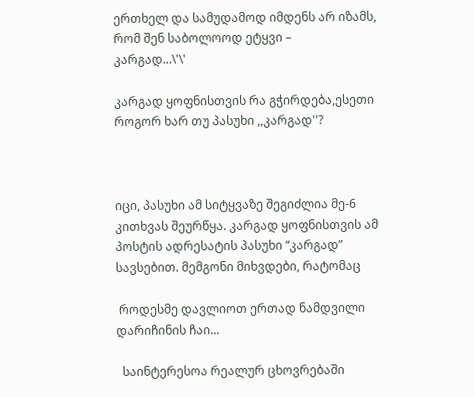ერთხელ და სამუდამოდ იმდენს არ იზამს, რომ შენ საბოლოოდ ეტყვი –
კარგად...\'\'

კარგად ყოფნისთვის რა გჭირდება,ესეთი როგორ ხარ თუ პასუხი ,,კარგად''?



იცი, პასუხი ამ სიტყვაზე შეგიძლია მე-6 კითხვას შეურწყა. კარგად ყოფნისთვის ამ პოსტის ადრესატის პასუხი “კარგად” სავსებით. მემგონი მიხვდები, რატომაც

 როდესმე დავლიოთ ერთად ნამდვილი დარიჩინის ჩაი...

  საინტერესოა რეალურ ცხოვრებაში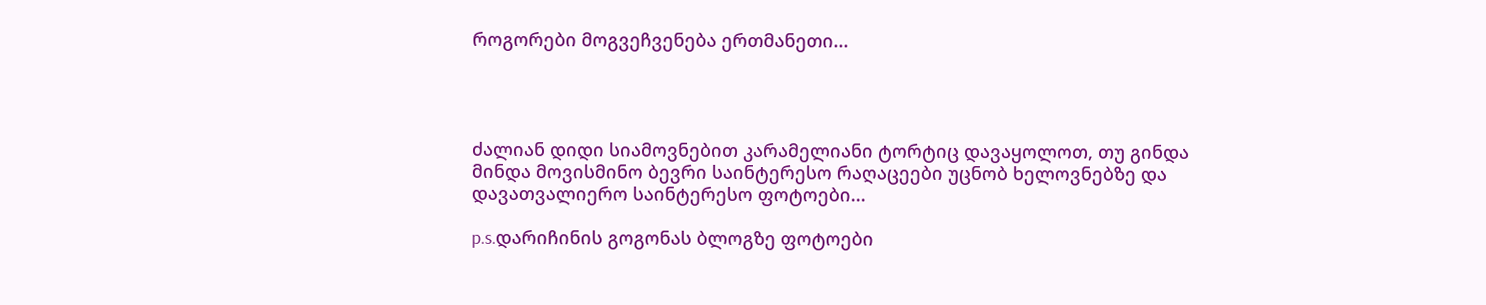როგორები მოგვეჩვენება ერთმანეთი...




ძალიან დიდი სიამოვნებით კარამელიანი ტორტიც დავაყოლოთ, თუ გინდა მინდა მოვისმინო ბევრი საინტერესო რაღაცეები უცნობ ხელოვნებზე და დავათვალიერო საინტერესო ფოტოები...

p.s.დარიჩინის გოგონას ბლოგზე ფოტოები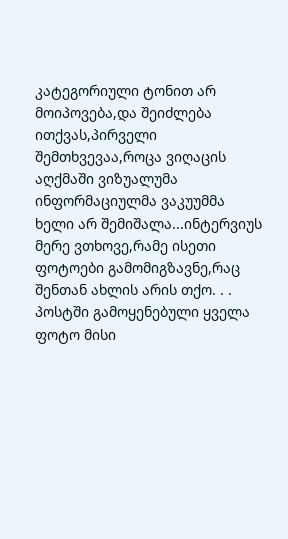კატეგორიული ტონით არ მოიპოვება,და შეიძლება ითქვას,პირველი შემთხვევაა,როცა ვიღაცის აღქმაში ვიზუალუმა ინფორმაციულმა ვაკუუმმა ხელი არ შემიშალა...ინტერვიუს მერე ვთხოვე,რამე ისეთი ფოტოები გამომიგზავნე,რაც შენთან ახლის არის თქო. . . პოსტში გამოყენებული ყველა ფოტო მისი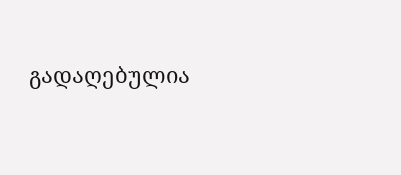გადაღებულია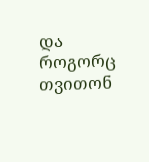და როგორც თვითონ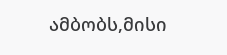ამბობს,მისი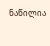ნაწილია